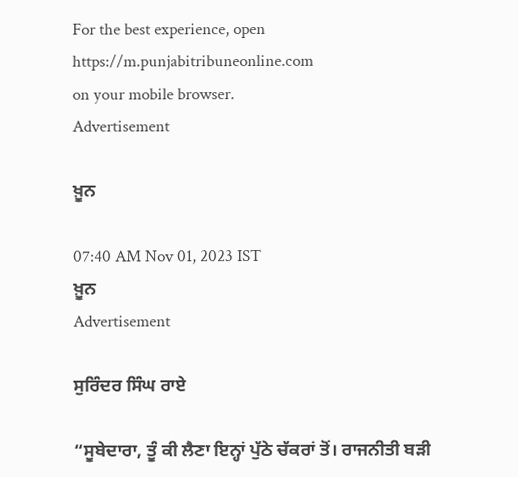For the best experience, open
https://m.punjabitribuneonline.com
on your mobile browser.
Advertisement

ਖ਼ੂਨ

07:40 AM Nov 01, 2023 IST
ਖ਼ੂਨ
Advertisement

ਸੁਰਿੰਦਰ ਸਿੰਘ ਰਾਏ

“ਸੂਬੇਦਾਰਾ, ਤੂੰ ਕੀ ਲੈਣਾ ਇਨ੍ਹਾਂ ਪੁੱਠੇ ਚੱਕਰਾਂ ਤੋਂ। ਰਾਜਨੀਤੀ ਬੜੀ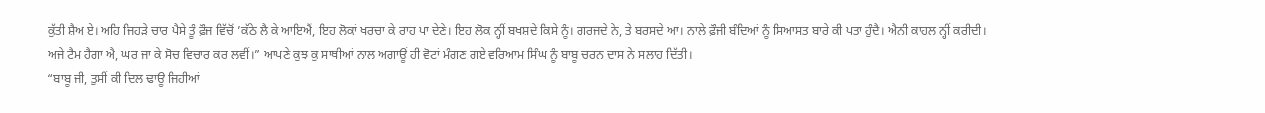ਕੁੱਤੀ ਸ਼ੈਅ ਏ। ਅਹਿ ਜਿਹੜੇ ਚਾਰ ਪੈਸੇ ਤੂੰ ਫ਼ੌਜ ਵਿੱਚੋਂ ’ਕੱਠੇ ਲੈ ਕੇ ਆਇਐਂ, ਇਹ ਲੋਕਾਂ ਖਰਚਾ ਕੇ ਰਾਹ ਪਾ ਦੇਣੇ। ਇਹ ਲੋਕ ਨ੍ਹੀਂ ਬਖਸ਼ਦੇ ਕਿਸੇ ਨੂੰ। ਗਰਜਦੇ ਨੇ, ਤੇ ਬਰਸਦੇ ਆ। ਨਾਲੇ ਫ਼ੌਜੀ ਬੰਦਿਆਂ ਨੂੰ ਸਿਆਸਤ ਬਾਰੇ ਕੀ ਪਤਾ ਹੁੰਦੈ। ਐਨੀ ਕਾਹਲ ਨ੍ਹੀਂ ਕਰੀਦੀ। ਅਜੇ ਟੈਮ ਹੈਗਾ ਐ, ਘਰ ਜਾ ਕੇ ਸੋਚ ਵਿਚਾਰ ਕਰ ਲਵੀਂ।” ਆਪਣੇ ਕੁਝ ਕੁ ਸਾਥੀਆਂ ਨਾਲ ਅਗਾਊਂ ਹੀ ਵੋਟਾਂ ਮੰਗਣ ਗਏ ਵਰਿਆਮ ਸਿੰਘ ਨੂੰ ਬਾਬੂ ਚਰਨ ਦਾਸ ਨੇ ਸਲਾਹ ਦਿੱਤੀ।
“ਬਾਬੂ ਜੀ, ਤੁਸੀਂ ਕੀ ਦਿਲ ਢਾਊ ਜਿਹੀਆਂ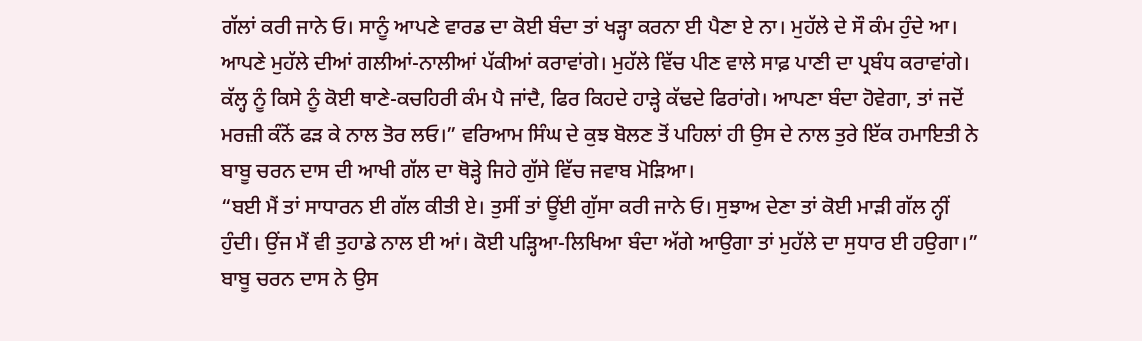ਗੱਲਾਂ ਕਰੀ ਜਾਨੇ ਓ। ਸਾਨੂੰ ਆਪਣੇ ਵਾਰਡ ਦਾ ਕੋਈ ਬੰਦਾ ਤਾਂ ਖੜ੍ਹਾ ਕਰਨਾ ਈ ਪੈਣਾ ਏ ਨਾ। ਮੁਹੱਲੇ ਦੇ ਸੌ ਕੰਮ ਹੁੰਦੇ ਆ। ਆਪਣੇ ਮੁਹੱਲੇ ਦੀਆਂ ਗਲੀਆਂ-ਨਾਲੀਆਂ ਪੱਕੀਆਂ ਕਰਾਵਾਂਗੇ। ਮੁਹੱਲੇ ਵਿੱਚ ਪੀਣ ਵਾਲੇ ਸਾਫ਼ ਪਾਣੀ ਦਾ ਪ੍ਰਬੰਧ ਕਰਾਵਾਂਗੇ। ਕੱਲ੍ਹ ਨੂੰ ਕਿਸੇ ਨੂੰ ਕੋਈ ਥਾਣੇ-ਕਚਹਿਰੀ ਕੰਮ ਪੈ ਜਾਂਦੈ, ਫਿਰ ਕਿਹਦੇ ਹਾੜ੍ਹੇ ਕੱਢਦੇ ਫਿਰਾਂਗੇ। ਆਪਣਾ ਬੰਦਾ ਹੋਵੇਗਾ, ਤਾਂ ਜਦੋਂ ਮਰਜ਼ੀ ਕੰਨੋਂ ਫੜ ਕੇ ਨਾਲ ਤੋਰ ਲਓ।” ਵਰਿਆਮ ਸਿੰਘ ਦੇ ਕੁਝ ਬੋਲਣ ਤੋਂ ਪਹਿਲਾਂ ਹੀ ਉਸ ਦੇ ਨਾਲ ਤੁਰੇ ਇੱਕ ਹਮਾਇਤੀ ਨੇ ਬਾਬੂ ਚਰਨ ਦਾਸ ਦੀ ਆਖੀ ਗੱਲ ਦਾ ਥੋੜ੍ਹੇ ਜਿਹੇ ਗੁੱਸੇ ਵਿੱਚ ਜਵਾਬ ਮੋੜਿਆ।
“ਬਈ ਮੈਂ ਤਾਂ ਸਾਧਾਰਨ ਈ ਗੱਲ ਕੀਤੀ ਏ। ਤੁਸੀਂ ਤਾਂ ਊਂਈ ਗੁੱਸਾ ਕਰੀ ਜਾਨੇ ਓ। ਸੁਝਾਅ ਦੇਣਾ ਤਾਂ ਕੋਈ ਮਾੜੀ ਗੱਲ ਨ੍ਹੀਂ ਹੁੰਦੀ। ਉਂਜ ਮੈਂ ਵੀ ਤੁਹਾਡੇ ਨਾਲ ਈ ਆਂ। ਕੋਈ ਪੜ੍ਹਿਆ-ਲਿਖਿਆ ਬੰਦਾ ਅੱਗੇ ਆਉਗਾ ਤਾਂ ਮੁਹੱਲੇ ਦਾ ਸੁਧਾਰ ਈ ਹਉਗਾ।” ਬਾਬੂ ਚਰਨ ਦਾਸ ਨੇ ਉਸ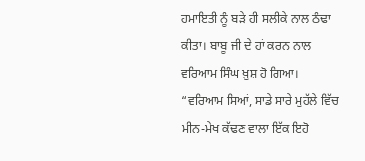ਹਮਾਇਤੀ ਨੂੰ ਬੜੇ ਹੀ ਸਲੀਕੇ ਨਾਲ ਠੰਢਾ ਕੀਤਾ। ਬਾਬੂ ਜੀ ਦੇ ਹਾਂ ਕਰਨ ਨਾਲ ਵਰਿਆਮ ਸਿੰਘ ਖ਼ੁਸ਼ ਹੋ ਗਿਆ।
“ਵਰਿਆਮ ਸਿਆਂ, ਸਾਡੇ ਸਾਰੇ ਮੁਹੱਲੇ ਵਿੱਚ ਮੀਨ-ਮੇਖ ਕੱਢਣ ਵਾਲਾ ਇੱਕ ਇਹੋ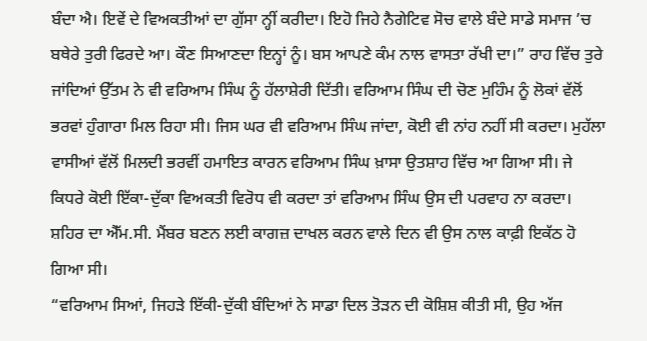ਬੰਦਾ ਐ। ਇਵੇਂ ਦੇ ਵਿਅਕਤੀਆਂ ਦਾ ਗੁੱਸਾ ਨ੍ਹੀਂ ਕਰੀਦਾ। ਇਹੋ ਜਿਹੇ ਨੈਗੇਟਿਵ ਸੋਚ ਵਾਲੇ ਬੰਦੇ ਸਾਡੇ ਸਮਾਜ ’ਚ ਬਥੇਰੇ ਤੁਰੀ ਫਿਰਦੇ ਆ। ਕੌਣ ਸਿਆਣਦਾ ਇਨ੍ਹਾਂ ਨੂੰ। ਬਸ ਆਪਣੇ ਕੰਮ ਨਾਲ ਵਾਸਤਾ ਰੱਖੀ ਦਾ।” ਰਾਹ ਵਿੱਚ ਤੁਰੇ ਜਾਂਦਿਆਂ ਉੱਤਮ ਨੇ ਵੀ ਵਰਿਆਮ ਸਿੰਘ ਨੂੰ ਹੱਲਾਸ਼ੇਰੀ ਦਿੱਤੀ। ਵਰਿਆਮ ਸਿੰਘ ਦੀ ਚੋਣ ਮੁਹਿੰਮ ਨੂੰ ਲੋਕਾਂ ਵੱਲੋਂ ਭਰਵਾਂ ਹੁੰਗਾਰਾ ਮਿਲ ਰਿਹਾ ਸੀ। ਜਿਸ ਘਰ ਵੀ ਵਰਿਆਮ ਸਿੰਘ ਜਾਂਦਾ, ਕੋਈ ਵੀ ਨਾਂਹ ਨਹੀਂ ਸੀ ਕਰਦਾ। ਮੁਹੱਲਾ ਵਾਸੀਆਂ ਵੱਲੋਂ ਮਿਲਦੀ ਭਰਵੀਂ ਹਮਾਇਤ ਕਾਰਨ ਵਰਿਆਮ ਸਿੰਘ ਖ਼ਾਸਾ ਉਤਸ਼ਾਹ ਵਿੱਚ ਆ ਗਿਆ ਸੀ। ਜੇ ਕਿਧਰੇ ਕੋਈ ਇੱਕਾ-ਦੁੱਕਾ ਵਿਅਕਤੀ ਵਿਰੋਧ ਵੀ ਕਰਦਾ ਤਾਂ ਵਰਿਆਮ ਸਿੰਘ ਉਸ ਦੀ ਪਰਵਾਹ ਨਾ ਕਰਦਾ। ਸ਼ਹਿਰ ਦਾ ਐੱਮ.ਸੀ. ਮੈਂਬਰ ਬਣਨ ਲਈ ਕਾਗਜ਼ ਦਾਖਲ ਕਰਨ ਵਾਲੇ ਦਿਨ ਵੀ ਉਸ ਨਾਲ ਕਾਫ਼ੀ ਇਕੱਠ ਹੋ ਗਿਆ ਸੀ।
“ਵਰਿਆਮ ਸਿਆਂ, ਜਿਹੜੇ ਇੱਕੀ-ਦੁੱਕੀ ਬੰਦਿਆਂ ਨੇ ਸਾਡਾ ਦਿਲ ਤੋੜਨ ਦੀ ਕੋਸ਼ਿਸ਼ ਕੀਤੀ ਸੀ, ਉਹ ਅੱਜ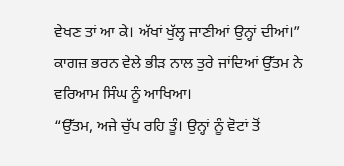ਵੇਖਣ ਤਾਂ ਆ ਕੇ। ਅੱਖਾਂ ਖੁੱਲ੍ਹ ਜਾਣੀਆਂ ਉਨ੍ਹਾਂ ਦੀਆਂ।” ਕਾਗਜ਼ ਭਰਨ ਵੇਲੇ ਭੀੜ ਨਾਲ ਤੁਰੇ ਜਾਂਦਿਆਂ ਉੱਤਮ ਨੇ ਵਰਿਆਮ ਸਿੰਘ ਨੂੰ ਆਖਿਆ।
“ਉੱਤਮ, ਅਜੇ ਚੁੱਪ ਰਹਿ ਤੂੰ। ਉਨ੍ਹਾਂ ਨੂੰ ਵੋਟਾਂ ਤੋਂ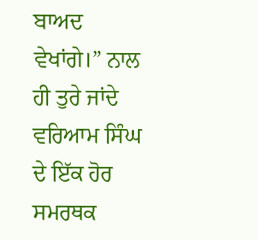ਬਾਅਦ ਵੇਖਾਂਗੇ।” ਨਾਲ ਹੀ ਤੁਰੇ ਜਾਂਦੇ ਵਰਿਆਮ ਸਿੰਘ ਦੇ ਇੱਕ ਹੋਰ ਸਮਰਥਕ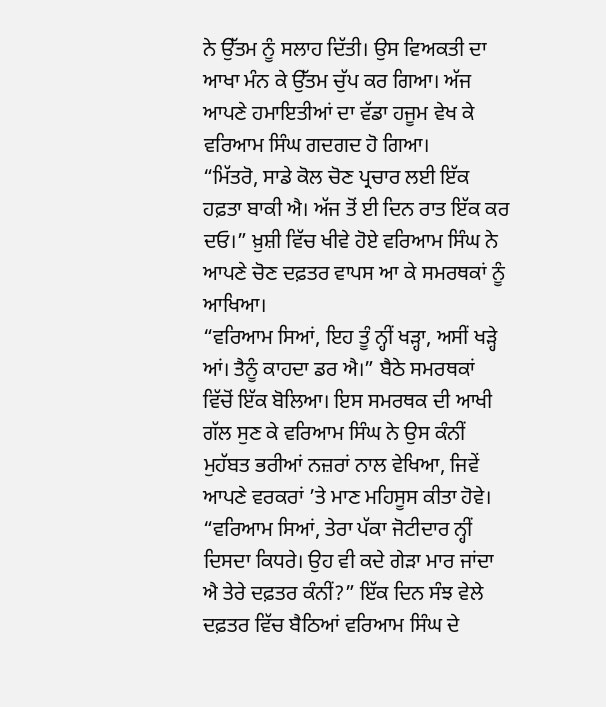ਨੇ ਉੱਤਮ ਨੂੰ ਸਲਾਹ ਦਿੱਤੀ। ਉਸ ਵਿਅਕਤੀ ਦਾ ਆਖਾ ਮੰਨ ਕੇ ਉੱਤਮ ਚੁੱਪ ਕਰ ਗਿਆ। ਅੱਜ ਆਪਣੇ ਹਮਾਇਤੀਆਂ ਦਾ ਵੱਡਾ ਹਜੂਮ ਵੇਖ ਕੇ ਵਰਿਆਮ ਸਿੰਘ ਗਦਗਦ ਹੋ ਗਿਆ।
“ਮਿੱਤਰੋ, ਸਾਡੇ ਕੋਲ ਚੋਣ ਪ੍ਰਚਾਰ ਲਈ ਇੱਕ ਹਫ਼ਤਾ ਬਾਕੀ ਐ। ਅੱਜ ਤੋਂ ਈ ਦਿਨ ਰਾਤ ਇੱਕ ਕਰ ਦਓ।” ਖ਼ੁਸ਼ੀ ਵਿੱਚ ਖੀਵੇ ਹੋਏ ਵਰਿਆਮ ਸਿੰਘ ਨੇ ਆਪਣੇ ਚੋਣ ਦਫ਼ਤਰ ਵਾਪਸ ਆ ਕੇ ਸਮਰਥਕਾਂ ਨੂੰ ਆਖਿਆ।
“ਵਰਿਆਮ ਸਿਆਂ, ਇਹ ਤੂੰ ਨ੍ਹੀਂ ਖੜ੍ਹਾ, ਅਸੀਂ ਖੜ੍ਹੇ ਆਂ। ਤੈਨੂੰ ਕਾਹਦਾ ਡਰ ਐ।” ਬੈਠੇ ਸਮਰਥਕਾਂ ਵਿੱਚੋਂ ਇੱਕ ਬੋਲਿਆ। ਇਸ ਸਮਰਥਕ ਦੀ ਆਖੀ ਗੱਲ ਸੁਣ ਕੇ ਵਰਿਆਮ ਸਿੰਘ ਨੇ ਉਸ ਕੰਨੀਂ ਮੁਹੱਬਤ ਭਰੀਆਂ ਨਜ਼ਰਾਂ ਨਾਲ ਵੇਖਿਆ, ਜਿਵੇਂ ਆਪਣੇ ਵਰਕਰਾਂ ’ਤੇ ਮਾਣ ਮਹਿਸੂਸ ਕੀਤਾ ਹੋਵੇ।
“ਵਰਿਆਮ ਸਿਆਂ, ਤੇਰਾ ਪੱਕਾ ਜੋਟੀਦਾਰ ਨ੍ਹੀਂ ਦਿਸਦਾ ਕਿਧਰੇ। ਉਹ ਵੀ ਕਦੇ ਗੇੜਾ ਮਾਰ ਜਾਂਦਾ ਐ ਤੇਰੇ ਦਫ਼ਤਰ ਕੰਨੀਂ?” ਇੱਕ ਦਿਨ ਸੰਝ ਵੇਲੇ ਦਫ਼ਤਰ ਵਿੱਚ ਬੈਠਿਆਂ ਵਰਿਆਮ ਸਿੰਘ ਦੇ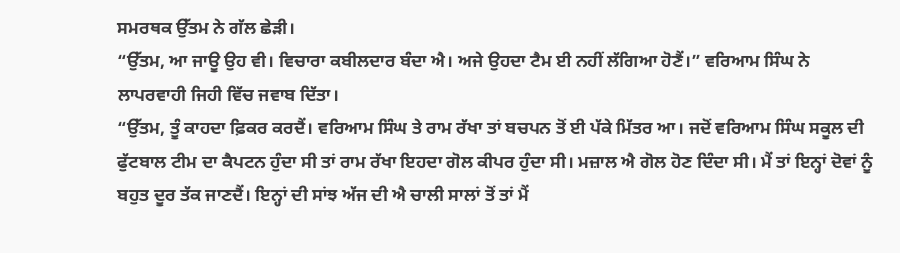ਸਮਰਥਕ ਉੱਤਮ ਨੇ ਗੱਲ ਛੇੜੀ।
“ਉੱਤਮ, ਆ ਜਾਊ ਉਹ ਵੀ। ਵਿਚਾਰਾ ਕਬੀਲਦਾਰ ਬੰਦਾ ਐ। ਅਜੇ ਉਹਦਾ ਟੈਮ ਈ ਨਹੀਂ ਲੱਗਿਆ ਹੋਣੈਂ।” ਵਰਿਆਮ ਸਿੰਘ ਨੇ ਲਾਪਰਵਾਹੀ ਜਿਹੀ ਵਿੱਚ ਜਵਾਬ ਦਿੱਤਾ।
“ਉੱਤਮ, ਤੂੰ ਕਾਹਦਾ ਫ਼ਿਕਰ ਕਰਦੈਂ। ਵਰਿਆਮ ਸਿੰਘ ਤੇ ਰਾਮ ਰੱਖਾ ਤਾਂ ਬਚਪਨ ਤੋਂ ਈ ਪੱਕੇ ਮਿੱਤਰ ਆ। ਜਦੋਂ ਵਰਿਆਮ ਸਿੰਘ ਸਕੂਲ ਦੀ ਫੁੱਟਬਾਲ ਟੀਮ ਦਾ ਕੈਪਟਨ ਹੁੰਦਾ ਸੀ ਤਾਂ ਰਾਮ ਰੱਖਾ ਇਹਦਾ ਗੋਲ ਕੀਪਰ ਹੁੰਦਾ ਸੀ। ਮਜ਼ਾਲ ਐ ਗੋਲ ਹੋਣ ਦਿੰਦਾ ਸੀ। ਮੈਂ ਤਾਂ ਇਨ੍ਹਾਂ ਦੋਵਾਂ ਨੂੰ ਬਹੁਤ ਦੂਰ ਤੱਕ ਜਾਣਦੈਂ। ਇਨ੍ਹਾਂ ਦੀ ਸਾਂਝ ਅੱਜ ਦੀ ਐ ਚਾਲੀ ਸਾਲਾਂ ਤੋਂ ਤਾਂ ਮੈਂ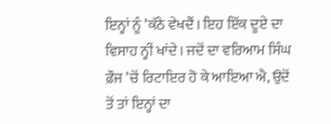ਇਨ੍ਹਾਂ ਨੂੰ ’ਕੱਠੇ ਵੇਖਦੈਂ। ਇਹ ਇੱਕ ਦੂਏ ਦਾ ਵਿਸਾਹ ਨ੍ਹੀਂ ਖਾਂਦੇ। ਜਦੋਂ ਦਾ ਵਰਿਆਮ ਸਿੰਘ ਫ਼ੌਜ ’ਚੋਂ ਰਿਟਾਇਰ ਹੋ ਕੇ ਆਇਆ ਐ, ਉਦੋਂ ਤੋਂ ਤਾਂ ਇਨ੍ਹਾਂ ਦਾ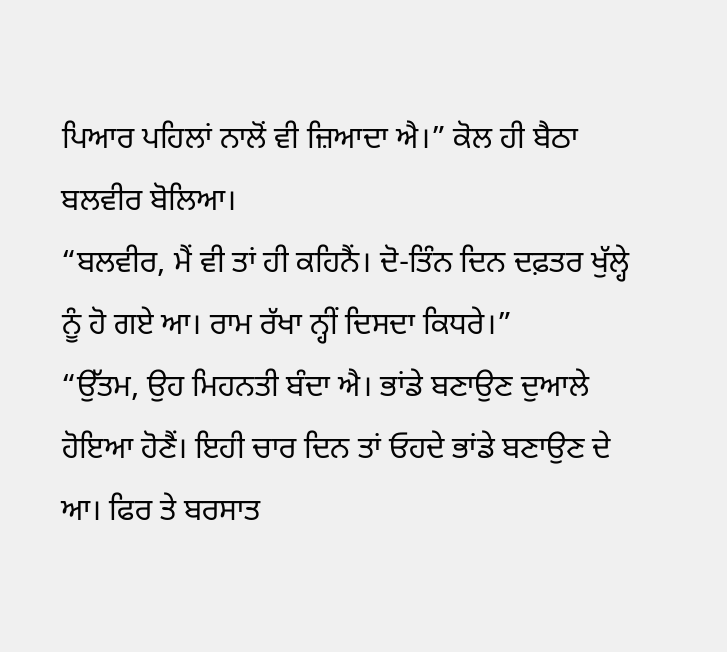ਪਿਆਰ ਪਹਿਲਾਂ ਨਾਲੋਂ ਵੀ ਜ਼ਿਆਦਾ ਐ।” ਕੋਲ ਹੀ ਬੈਠਾ ਬਲਵੀਰ ਬੋਲਿਆ।
“ਬਲਵੀਰ, ਮੈਂ ਵੀ ਤਾਂ ਹੀ ਕਹਿਨੈਂ। ਦੋ-ਤਿੰਨ ਦਿਨ ਦਫ਼ਤਰ ਖੁੱਲ੍ਹੇ ਨੂੰ ਹੋ ਗਏ ਆ। ਰਾਮ ਰੱਖਾ ਨ੍ਹੀਂ ਦਿਸਦਾ ਕਿਧਰੇ।”
“ਉੱਤਮ, ਉਹ ਮਿਹਨਤੀ ਬੰਦਾ ਐ। ਭਾਂਡੇ ਬਣਾਉਣ ਦੁਆਲੇ ਹੋਇਆ ਹੋਣੈਂ। ਇਹੀ ਚਾਰ ਦਿਨ ਤਾਂ ਓਹਦੇ ਭਾਂਡੇ ਬਣਾਉਣ ਦੇ ਆ। ਫਿਰ ਤੇ ਬਰਸਾਤ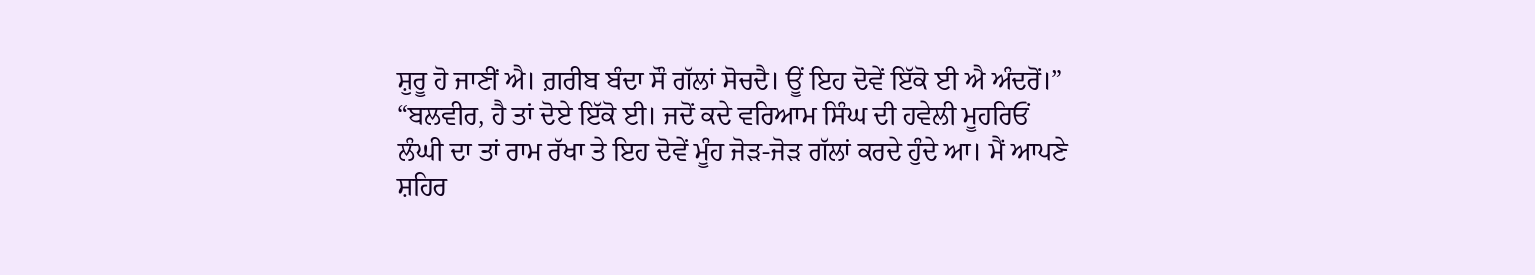ਸ਼ੁਰੂ ਹੋ ਜਾਣੀਂ ਐ। ਗ਼ਰੀਬ ਬੰਦਾ ਸੌ ਗੱਲਾਂ ਸੋਚਦੈ। ਊਂ ਇਹ ਦੋਵੇਂ ਇੱਕੋ ਈ ਐ ਅੰਦਰੋਂ।”
“ਬਲਵੀਰ, ਹੈ ਤਾਂ ਦੋਏ ਇੱਕੋ ਈ। ਜਦੋਂ ਕਦੇ ਵਰਿਆਮ ਸਿੰਘ ਦੀ ਹਵੇਲੀ ਮੂਹਰਿਓਂ ਲੰਘੀ ਦਾ ਤਾਂ ਰਾਮ ਰੱਖਾ ਤੇ ਇਹ ਦੋਵੇਂ ਮੂੰਹ ਜੋੜ-ਜੋੜ ਗੱਲਾਂ ਕਰਦੇ ਹੁੰਦੇ ਆ। ਮੈਂ ਆਪਣੇ ਸ਼ਹਿਰ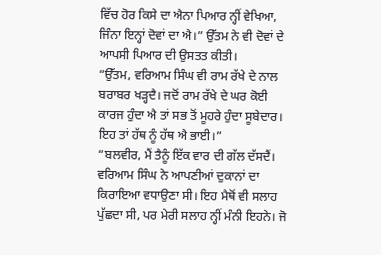ਵਿੱਚ ਹੋਰ ਕਿਸੇ ਦਾ ਐਨਾ ਪਿਆਰ ਨ੍ਹੀਂ ਵੇਖਿਆ, ਜਿੰਨਾ ਇਨ੍ਹਾਂ ਦੋਵਾਂ ਦਾ ਐ।” ਉੱਤਮ ਨੇ ਵੀ ਦੋਵਾਂ ਦੇ ਆਪਸੀ ਪਿਆਰ ਦੀ ਉਸਤਤ ਕੀਤੀ।
“ਉੱਤਮ, ਵਰਿਆਮ ਸਿੰਘ ਵੀ ਰਾਮ ਰੱਖੇ ਦੇ ਨਾਲ ਬਰਾਬਰ ਖੜ੍ਹਦੈ। ਜਦੋਂ ਰਾਮ ਰੱਖੇ ਦੇ ਘਰ ਕੋਈ ਕਾਰਜ ਹੁੰਦਾ ਐ ਤਾਂ ਸਭ ਤੋਂ ਮੂਹਰੇ ਹੁੰਦਾ ਸੂਬੇਦਾਰ। ਇਹ ਤਾਂ ਹੱਥ ਨੂੰ ਹੱਥ ਐ ਭਾਈ।”
“ਬਲਵੀਰ, ਮੈਂ ਤੈਨੂੰ ਇੱਕ ਵਾਰ ਦੀ ਗੱਲ ਦੱਸਦੈਂ। ਵਰਿਆਮ ਸਿੰਘ ਨੇ ਆਪਣੀਆਂ ਦੁਕਾਨਾਂ ਦਾ ਕਿਰਾਇਆ ਵਧਾਉਣਾ ਸੀ। ਇਹ ਮੈਥੋਂ ਵੀ ਸਲਾਹ ਪੁੱਛਦਾ ਸੀ, ਪਰ ਮੇਰੀ ਸਲਾਹ ਨ੍ਹੀਂ ਮੰਨੀ ਇਹਨੇ। ਜੋ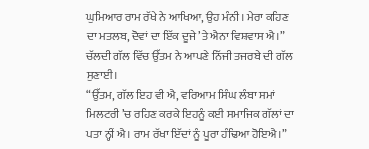ਘੁਮਿਆਰ ਰਾਮ ਰੱਖੇ ਨੇ ਆਖਿਆ, ਉਹ ਮੰਨੀ। ਮੇਰਾ ਕਹਿਣ ਦਾ ਮਤਲਬ, ਦੋਵਾਂ ਦਾ ਇੱਕ ਦੂਜੇ ’ਤੇ ਐਨਾ ਵਿਸ਼ਵਾਸ ਐ।” ਚੱਲਦੀ ਗੱਲ ਵਿੱਚ ਉੱਤਮ ਨੇ ਆਪਣੇ ਨਿੱਜੀ ਤਜਰਬੇ ਦੀ ਗੱਲ ਸੁਣਾਈ।
“ਉੱਤਮ, ਗੱਲ ਇਹ ਵੀ ਐ, ਵਰਿਆਮ ਸਿੰਘ ਲੰਬਾ ਸਮਾਂ ਮਿਲਟਰੀ ’ਚ ਰਹਿਣ ਕਰਕੇ ਇਹਨੂੰ ਕਈ ਸਮਾਜਿਕ ਗੱਲਾਂ ਦਾ ਪਤਾ ਨ੍ਹੀਂ ਐ। ਰਾਮ ਰੱਖਾ ਇੱਦਾਂ ਨੂੰ ਪੂਰਾ ਹੰਢਿਆ ਹੋਇਐ।”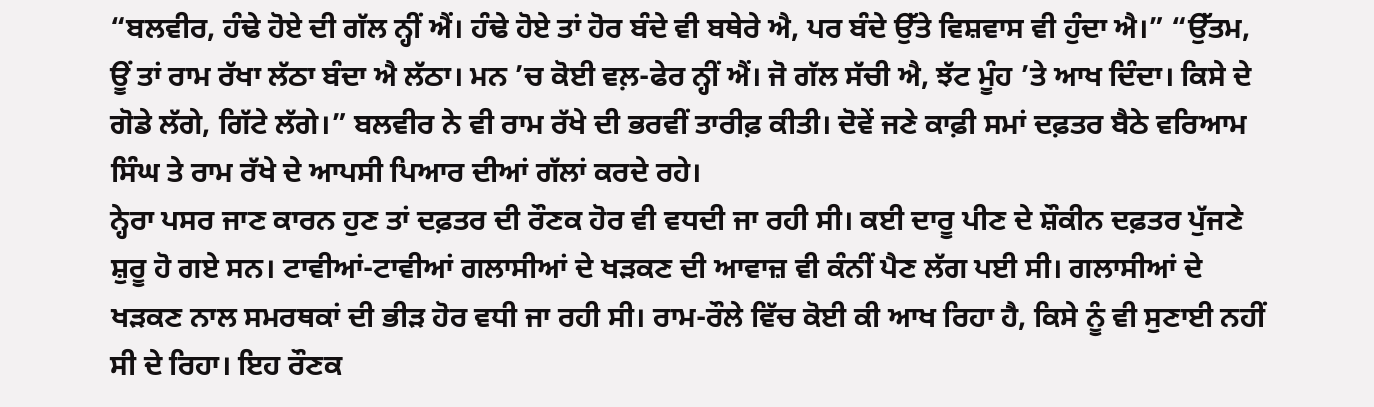“ਬਲਵੀਰ, ਹੰਢੇ ਹੋਏ ਦੀ ਗੱਲ ਨ੍ਹੀਂ ਐਂ। ਹੰਢੇ ਹੋਏ ਤਾਂ ਹੋਰ ਬੰਦੇ ਵੀ ਬਥੇਰੇ ਐ, ਪਰ ਬੰਦੇ ਉੱਤੇ ਵਿਸ਼ਵਾਸ ਵੀ ਹੁੰਦਾ ਐ।” “ਉੱਤਮ, ਊਂ ਤਾਂ ਰਾਮ ਰੱਖਾ ਲੱਠਾ ਬੰਦਾ ਐ ਲੱਠਾ। ਮਨ ’ਚ ਕੋਈ ਵਲ਼-ਫੇਰ ਨ੍ਹੀਂ ਐਂ। ਜੋ ਗੱਲ ਸੱਚੀ ਐ, ਝੱਟ ਮੂੰਹ ’ਤੇ ਆਖ ਦਿੰਦਾ। ਕਿਸੇ ਦੇ ਗੋਡੇ ਲੱਗੇ, ਗਿੱਟੇ ਲੱਗੇ।” ਬਲਵੀਰ ਨੇ ਵੀ ਰਾਮ ਰੱਖੇ ਦੀ ਭਰਵੀਂ ਤਾਰੀਫ਼ ਕੀਤੀ। ਦੋਵੇਂ ਜਣੇ ਕਾਫ਼ੀ ਸਮਾਂ ਦਫ਼ਤਰ ਬੈਠੇ ਵਰਿਆਮ ਸਿੰਘ ਤੇ ਰਾਮ ਰੱਖੇ ਦੇ ਆਪਸੀ ਪਿਆਰ ਦੀਆਂ ਗੱਲਾਂ ਕਰਦੇ ਰਹੇ।
ਨ੍ਹੇਰਾ ਪਸਰ ਜਾਣ ਕਾਰਨ ਹੁਣ ਤਾਂ ਦਫ਼ਤਰ ਦੀ ਰੌਣਕ ਹੋਰ ਵੀ ਵਧਦੀ ਜਾ ਰਹੀ ਸੀ। ਕਈ ਦਾਰੂ ਪੀਣ ਦੇ ਸ਼ੌਕੀਨ ਦਫ਼ਤਰ ਪੁੱਜਣੇ ਸ਼ੁਰੂ ਹੋ ਗਏ ਸਨ। ਟਾਵੀਆਂ-ਟਾਵੀਆਂ ਗਲਾਸੀਆਂ ਦੇ ਖੜਕਣ ਦੀ ਆਵਾਜ਼ ਵੀ ਕੰਨੀਂ ਪੈਣ ਲੱਗ ਪਈ ਸੀ। ਗਲਾਸੀਆਂ ਦੇ ਖੜਕਣ ਨਾਲ ਸਮਰਥਕਾਂ ਦੀ ਭੀੜ ਹੋਰ ਵਧੀ ਜਾ ਰਹੀ ਸੀ। ਰਾਮ-ਰੌਲੇ ਵਿੱਚ ਕੋਈ ਕੀ ਆਖ ਰਿਹਾ ਹੈ, ਕਿਸੇ ਨੂੰ ਵੀ ਸੁਣਾਈ ਨਹੀਂ ਸੀ ਦੇ ਰਿਹਾ। ਇਹ ਰੌਣਕ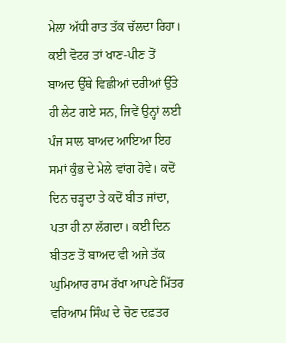ਮੇਲਾ ਅੱਧੀ ਰਾਤ ਤੱਕ ਚੱਲਦਾ ਰਿਹਾ। ਕਈ ਵੋਟਰ ਤਾਂ ਖਾਣ-ਪੀਣ ਤੋਂ ਬਾਅਦ ਉੱਥੇ ਵਿਛੀਆਂ ਦਰੀਆਂ ਉੱਤੇ ਹੀ ਲੇਟ ਗਏ ਸਨ, ਜਿਵੇਂ ਉਨ੍ਹਾਂ ਲਈ ਪੰਜ ਸਾਲ ਬਾਅਦ ਆਇਆ ਇਹ ਸਮਾਂ ਕੁੰਭ ਦੇ ਮੇਲੇ ਵਾਂਗ ਹੋਵੇ। ਕਦੋਂ ਦਿਨ ਚੜ੍ਹਦਾ ਤੇ ਕਦੋਂ ਬੀਤ ਜਾਂਦਾ, ਪਤਾ ਹੀ ਨਾ ਲੱਗਦਾ। ਕਈ ਦਿਨ ਬੀਤਣ ਤੋਂ ਬਾਅਦ ਵੀ ਅਜੇ ਤੱਕ ਘੁਮਿਆਰ ਰਾਮ ਰੱਖਾ ਆਪਣੇ ਮਿੱਤਰ ਵਰਿਆਮ ਸਿੰਘ ਦੇ ਚੋਣ ਦਫ਼ਤਰ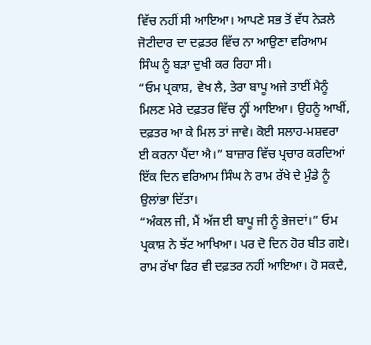ਵਿੱਚ ਨਹੀਂ ਸੀ ਆਇਆ। ਆਪਣੇ ਸਭ ਤੋਂ ਵੱਧ ਨੇੜਲੇ ਜੋਟੀਦਾਰ ਦਾ ਦਫ਼ਤਰ ਵਿੱਚ ਨਾ ਆਉਣਾ ਵਰਿਆਮ ਸਿੰਘ ਨੂੰ ਬੜਾ ਦੁਖੀ ਕਰ ਰਿਹਾ ਸੀ।
“ਓਮ ਪ੍ਰਕਾਸ਼, ਵੇਖ ਲੈ, ਤੇਰਾ ਬਾਪੂ ਅਜੇ ਤਾਈਂ ਮੈਨੂੰ ਮਿਲਣ ਮੇਰੇ ਦਫ਼ਤਰ ਵਿੱਚ ਨ੍ਹੀਂ ਆਇਆ। ਉਹਨੂੰ ਆਖੀਂ, ਦਫ਼ਤਰ ਆ ਕੇ ਮਿਲ ਤਾਂ ਜਾਵੇ। ਕੋਈ ਸਲਾਹ-ਮਸ਼ਵਰਾ ਈ ਕਰਨਾ ਪੈਂਦਾ ਐ।” ਬਾਜ਼ਾਰ ਵਿੱਚ ਪ੍ਰਚਾਰ ਕਰਦਿਆਂ ਇੱਕ ਦਿਨ ਵਰਿਆਮ ਸਿੰਘ ਨੇ ਰਾਮ ਰੱਖੇ ਦੇ ਮੁੰਡੇ ਨੂੰ ਉਲਾਂਭਾ ਦਿੱਤਾ।
“ਅੰਕਲ ਜੀ, ਮੈਂ ਅੱਜ ਈ ਬਾਪੂ ਜੀ ਨੂੰ ਭੇਜਦਾਂ।” ਓਮ ਪ੍ਰਕਾਸ਼ ਨੇ ਝੱਟ ਆਖਿਆ। ਪਰ ਦੋ ਦਿਨ ਹੋਰ ਬੀਤ ਗਏ। ਰਾਮ ਰੱਖਾ ਫਿਰ ਵੀ ਦਫ਼ਤਰ ਨਹੀਂ ਆਇਆ। ਹੋ ਸਕਦੈ,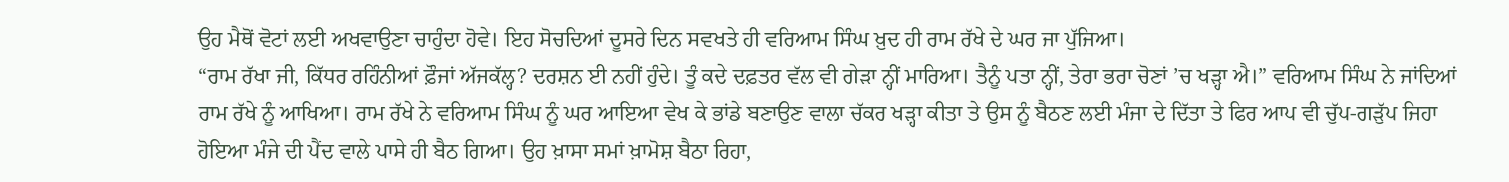ਉਹ ਮੈਥੋਂ ਵੋਟਾਂ ਲਈ ਅਖਵਾਉਣਾ ਚਾਹੁੰਦਾ ਹੋਵੇ। ਇਹ ਸੋਚਦਿਆਂ ਦੂਸਰੇ ਦਿਨ ਸਵਖਤੇ ਹੀ ਵਰਿਆਮ ਸਿੰਘ ਖ਼ੁਦ ਹੀ ਰਾਮ ਰੱਖੇ ਦੇ ਘਰ ਜਾ ਪੁੱਜਿਆ।
“ਰਾਮ ਰੱਖਾ ਜੀ, ਕਿੱਧਰ ਰਹਿੰਨੀਆਂ ਫ਼ੌਜਾਂ ਅੱਜਕੱਲ੍ਹ? ਦਰਸ਼ਨ ਈ ਨਹੀਂ ਹੁੰਦੇ। ਤੂੰ ਕਦੇ ਦਫ਼ਤਰ ਵੱਲ ਵੀ ਗੇੜਾ ਨ੍ਹੀਂ ਮਾਰਿਆ। ਤੈਨੂੰ ਪਤਾ ਨ੍ਹੀਂ, ਤੇਰਾ ਭਰਾ ਚੋਣਾਂ ’ਚ ਖੜ੍ਹਾ ਐ।” ਵਰਿਆਮ ਸਿੰਘ ਨੇ ਜਾਂਦਿਆਂ ਰਾਮ ਰੱਖੇ ਨੂੰ ਆਖਿਆ। ਰਾਮ ਰੱਖੇ ਨੇ ਵਰਿਆਮ ਸਿੰਘ ਨੂੰ ਘਰ ਆਇਆ ਵੇਖ ਕੇ ਭਾਂਡੇ ਬਣਾਉਣ ਵਾਲਾ ਚੱਕਰ ਖੜ੍ਹਾ ਕੀਤਾ ਤੇ ਉਸ ਨੂੰ ਬੈਠਣ ਲਈ ਮੰਜਾ ਦੇ ਦਿੱਤਾ ਤੇ ਫਿਰ ਆਪ ਵੀ ਚੁੱਪ-ਗੜੁੱਪ ਜਿਹਾ ਹੋਇਆ ਮੰਜੇ ਦੀ ਪੈਂਦ ਵਾਲੇ ਪਾਸੇ ਹੀ ਬੈਠ ਗਿਆ। ਉਹ ਖ਼ਾਸਾ ਸਮਾਂ ਖ਼ਾਮੋਸ਼ ਬੈਠਾ ਰਿਹਾ,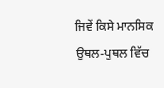ਜਿਵੇਂ ਕਿਸੇ ਮਾਨਸਿਕ ਉਥਲ-ਪੁਥਲ ਵਿੱਚ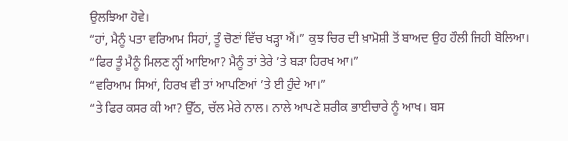ਉਲਝਿਆ ਹੋਵੇ।
“ਹਾਂ, ਮੈਨੂੰ ਪਤਾ ਵਰਿਆਮ ਸਿਹਾਂ, ਤੂੰ ਚੋਣਾਂ ਵਿੱਚ ਖੜ੍ਹਾ ਐਂ।” ਕੁਝ ਚਿਰ ਦੀ ਖ਼ਾਮੋਸ਼ੀ ਤੋਂ ਬਾਅਦ ਉਹ ਹੌਲੀ ਜਿਹੀ ਬੋਲਿਆ।
“ਫਿਰ ਤੂੰ ਮੈਨੂੰ ਮਿਲਣ ਨ੍ਹੀਂ ਆਇਆ? ਮੈਨੂੰ ਤਾਂ ਤੇਰੇ ’ਤੇ ਬੜਾ ਹਿਰਖ ਆ।”
“ਵਰਿਆਮ ਸਿਆਂ, ਹਿਰਖ ਵੀ ਤਾਂ ਆਪਣਿਆਂ ’ਤੇ ਈ ਹੁੰਦੇ ਆ।”
“ਤੇ ਫਿਰ ਕਸਰ ਕੀ ਆ? ਉੱਠ, ਚੱਲ ਮੇਰੇ ਨਾਲ। ਨਾਲੇ ਆਪਣੇ ਸ਼ਰੀਕ ਭਾਈਚਾਰੇ ਨੂੰ ਆਖ। ਬਸ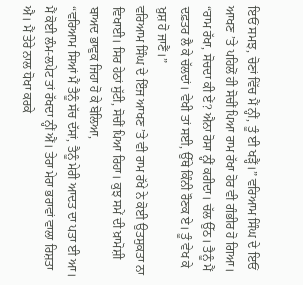ਇਓਂ ਸਮਝ, ਚੋਣਾਂ ਵਿੱਚ ਮੈਂ ਨ੍ਹੀਂ, ਤੂੰ ਈ ਖੜ੍ਹੈਂ।” ਵਰਿਆਮ ਸਿੰਘ ਦੇ ਇਓਂ ਆਖਣ ’ਤੇ ਪਹਿਲੋਂ ਹੀ ਸੋਚੀਂ ਪਿਆ ਰਾਮ ਰੱਖਾ ਹੋਰ ਵੀ ਗੰਭੀਰ ਹੋ ਗਿਆ।
“ਰਾਮ ਰੱਖਾ, ਸੋਚਦਾ ਕੀ ਏਂ? ਐਨਾ ਰੋਸਾ ਨ੍ਹੀਂ ਕਰੀਦਾ। ਚੱਲ ਉੱਠ। ਤੈਨੂੰ ਮੈਂ ਦਫ਼ਤਰ ਲੈ ਕੇ ਚੱਲਦਾਂ। ਵੇਖੀ ਤਾਂ ਸਈ, ਉੱਥੇ ਕਿੰਨੀ ਰੌਣਕ ਏ। ਤੂੰ ਵੇਖ ਕੇ ਖ਼ੁਸ਼ ਹੋ ਜਾਣੈਂ।”
ਵਰਿਆਮ ਸਿੰਘ ਦੇ ਇੰਜ ਆਖਣ ’ਤੇ ਵੀ ਰਾਮ ਰੱਖੇ ਨੇ ਕੋਈ ਉਤਸੁਕਤਾ ਨਾ ਵਿਖਾਈ। ਸਿਰ ਹੇਠਾਂ ਸੁੱਟੀ, ਸੋਚੀਂ ਪਿਆ ਰਿਹਾ। ਕੁਝ ਸਮੇਂ ਦੀ ਖ਼ਾਮੋਸ਼ੀ ਬਾਅਦ ਭਾਵੁਕ ਜਿਹਾ ਹੋ ਕੇ ਬੋਲਿਆ,
“ਵਰਿਆਮ ਸਿਆਂ ਮੈਂ ਤੈਨੂੰ ਸੱਚ ਦੱਸਾਂ, ਤੈਨੂੰ ਮੇਰੀ ਆਦਤ ਦਾ ਪਤਾ ਈ ਆ। ਮੈਂ ਕੋਈ ਲੰਮ-ਲਪੇਟ ਤਾਂ ਰੱਖਦਾ ਨ੍ਹੀਂ ਐਂ। ਤੇਰਾ ਮੇਰਾ ਭਰਾਵਾਂ ਵਾਲਾ ਰਿਸ਼ਤਾ ਐ। ਮੈਂ ਤੇਰੇ ਨਾਲ ਧੋਖਾ ਕਰਕੇ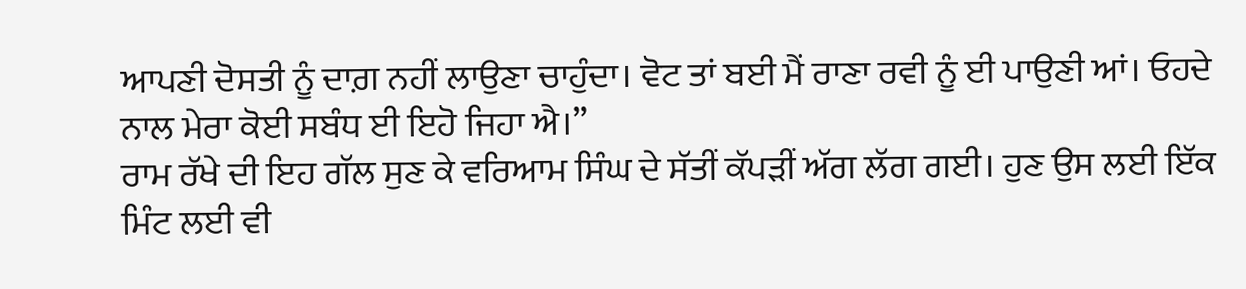ਆਪਣੀ ਦੋਸਤੀ ਨੂੰ ਦਾਗ਼ ਨਹੀਂ ਲਾਉਣਾ ਚਾਹੁੰਦਾ। ਵੋਟ ਤਾਂ ਬਈ ਮੈਂ ਰਾਣਾ ਰਵੀ ਨੂੰ ਈ ਪਾਉਣੀ ਆਂ। ਓਹਦੇ ਨਾਲ ਮੇਰਾ ਕੋਈ ਸਬੰਧ ਈ ਇਹੋ ਜਿਹਾ ਐ।”
ਰਾਮ ਰੱਖੇ ਦੀ ਇਹ ਗੱਲ ਸੁਣ ਕੇ ਵਰਿਆਮ ਸਿੰਘ ਦੇ ਸੱਤੀਂ ਕੱਪੜੀਂ ਅੱਗ ਲੱਗ ਗਈ। ਹੁਣ ਉਸ ਲਈ ਇੱਕ ਮਿੰਟ ਲਈ ਵੀ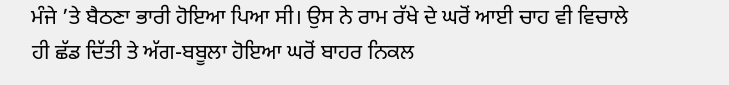ਮੰਜੇ ’ਤੇ ਬੈਠਣਾ ਭਾਰੀ ਹੋਇਆ ਪਿਆ ਸੀ। ਉਸ ਨੇ ਰਾਮ ਰੱਖੇ ਦੇ ਘਰੋਂ ਆਈ ਚਾਹ ਵੀ ਵਿਚਾਲੇ ਹੀ ਛੱਡ ਦਿੱਤੀ ਤੇ ਅੱਗ-ਬਬੂਲਾ ਹੋਇਆ ਘਰੋਂ ਬਾਹਰ ਨਿਕਲ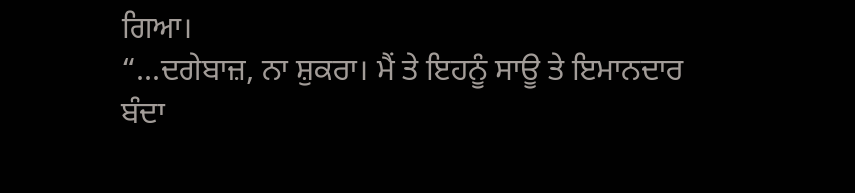ਗਿਆ।
“...ਦਗੇਬਾਜ਼, ਨਾ ਸ਼ੁਕਰਾ। ਮੈਂ ਤੇ ਇਹਨੂੰ ਸਾਊ ਤੇ ਇਮਾਨਦਾਰ ਬੰਦਾ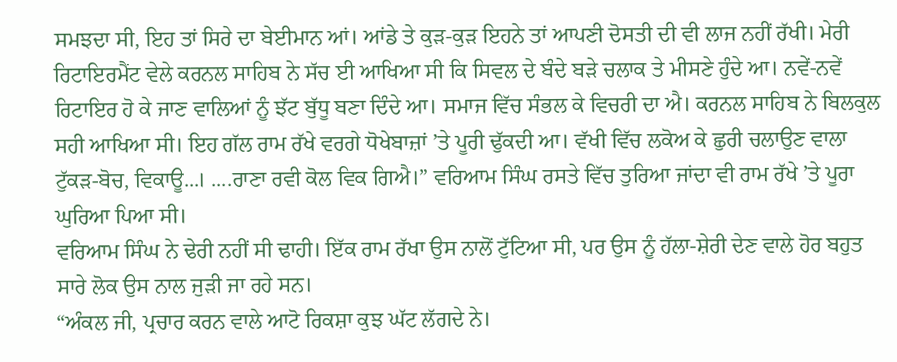ਸਮਝਦਾ ਸੀ, ਇਹ ਤਾਂ ਸਿਰੇ ਦਾ ਬੇਈਮਾਨ ਆਂ। ਆਂਡੇ ਤੇ ਕੁੜ-ਕੁੜ ਇਹਨੇ ਤਾਂ ਆਪਣੀ ਦੋਸਤੀ ਦੀ ਵੀ ਲਾਜ ਨਹੀਂ ਰੱਖੀ। ਮੇਰੀ ਰਿਟਾਇਰਮੈਂਟ ਵੇਲੇ ਕਰਨਲ ਸਾਹਿਬ ਨੇ ਸੱਚ ਈ ਆਖਿਆ ਸੀ ਕਿ ਸਿਵਲ ਦੇ ਬੰਦੇ ਬੜੇ ਚਲਾਕ ਤੇ ਮੀਸਣੇ ਹੁੰਦੇ ਆ। ਨਵੇਂ-ਨਵੇਂ ਰਿਟਾਇਰ ਹੋ ਕੇ ਜਾਣ ਵਾਲਿਆਂ ਨੂੰ ਝੱਟ ਬੁੱਧੂ ਬਣਾ ਦਿੰਦੇ ਆ। ਸਮਾਜ ਵਿੱਚ ਸੰਭਲ ਕੇ ਵਿਚਰੀ ਦਾ ਐ। ਕਰਨਲ ਸਾਹਿਬ ਨੇ ਬਿਲਕੁਲ ਸਹੀ ਆਖਿਆ ਸੀ। ਇਹ ਗੱਲ ਰਾਮ ਰੱਖੇ ਵਰਗੇ ਧੋਖੇਬਾਜ਼ਾਂ ’ਤੇ ਪੂਰੀ ਢੁੱਕਦੀ ਆ। ਵੱਖੀ ਵਿੱਚ ਲਕੋਅ ਕੇ ਛੁਰੀ ਚਲਾਉਣ ਵਾਲਾ ਟੁੱਕੜ-ਬੋਚ, ਵਿਕਾਊ...। ....ਰਾਣਾ ਰਵੀ ਕੋਲ ਵਿਕ ਗਿਐ।” ਵਰਿਆਮ ਸਿੰਘ ਰਸਤੇ ਵਿੱਚ ਤੁਰਿਆ ਜਾਂਦਾ ਵੀ ਰਾਮ ਰੱਖੇ ’ਤੇ ਪੂਰਾ ਘੁਰਿਆ ਪਿਆ ਸੀ।
ਵਰਿਆਮ ਸਿੰਘ ਨੇ ਢੇਰੀ ਨਹੀਂ ਸੀ ਢਾਹੀ। ਇੱਕ ਰਾਮ ਰੱਖਾ ਉਸ ਨਾਲੋਂ ਟੁੱਟਿਆ ਸੀ, ਪਰ ਉਸ ਨੂੰ ਹੱਲਾ-ਸ਼ੇਰੀ ਦੇਣ ਵਾਲੇ ਹੋਰ ਬਹੁਤ ਸਾਰੇ ਲੋਕ ਉਸ ਨਾਲ ਜੁੜੀ ਜਾ ਰਹੇ ਸਨ।
“ਅੰਕਲ ਜੀ, ਪ੍ਰਚਾਰ ਕਰਨ ਵਾਲੇ ਆਟੋ ਰਿਕਸ਼ਾ ਕੁਝ ਘੱਟ ਲੱਗਦੇ ਨੇ।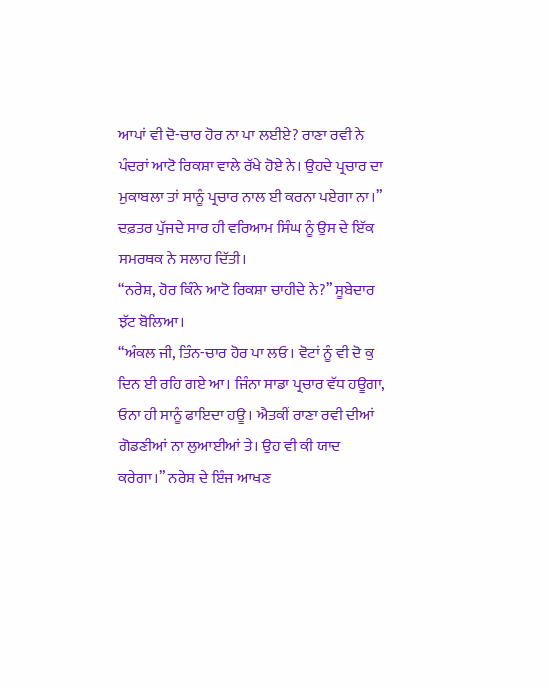ਆਪਾਂ ਵੀ ਦੋ-ਚਾਰ ਹੋਰ ਨਾ ਪਾ ਲਈਏ? ਰਾਣਾ ਰਵੀ ਨੇ ਪੰਦਰਾਂ ਆਟੋ ਰਿਕਸ਼ਾ ਵਾਲੇ ਰੱਖੇ ਹੋਏ ਨੇ। ਉਹਦੇ ਪ੍ਰਚਾਰ ਦਾ ਮੁਕਾਬਲਾ ਤਾਂ ਸਾਨੂੰ ਪ੍ਰਚਾਰ ਨਾਲ ਈ ਕਰਨਾ ਪਏਗਾ ਨਾ।” ਦਫ਼ਤਰ ਪੁੱਜਦੇ ਸਾਰ ਹੀ ਵਰਿਆਮ ਸਿੰਘ ਨੂੰ ਉਸ ਦੇ ਇੱਕ ਸਮਰਥਕ ਨੇ ਸਲਾਹ ਦਿੱਤੀ।
“ਨਰੇਸ਼, ਹੋਰ ਕਿੰਨੇ ਆਟੋ ਰਿਕਸ਼ਾ ਚਾਹੀਦੇ ਨੇ?” ਸੂਬੇਦਾਰ ਝੱਟ ਬੋਲਿਆ।
“ਅੰਕਲ ਜੀ, ਤਿੰਨ-ਚਾਰ ਹੋਰ ਪਾ ਲਓ। ਵੋਟਾਂ ਨੂੰ ਵੀ ਦੋ ਕੁ ਦਿਨ ਈ ਰਹਿ ਗਏ ਆ। ਜਿੰਨਾ ਸਾਡਾ ਪ੍ਰਚਾਰ ਵੱਧ ਹਊਗਾ, ਓਨਾ ਹੀ ਸਾਨੂੰ ਫਾਇਦਾ ਹਊ। ਐਤਕੀਂ ਰਾਣਾ ਰਵੀ ਦੀਆਂ ਗੋਡਣੀਆਂ ਨਾ ਲੁਆਈਆਂ ਤੇ। ਉਹ ਵੀ ਕੀ ਯਾਦ ਕਰੇਗਾ।” ਨਰੇਸ਼ ਦੇ ਇੰਜ ਆਖਣ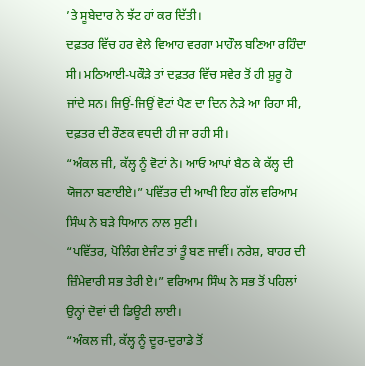’ਤੇ ਸੂਬੇਦਾਰ ਨੇ ਝੱਟ ਹਾਂ ਕਰ ਦਿੱਤੀ।
ਦਫ਼ਤਰ ਵਿੱਚ ਹਰ ਵੇਲੇ ਵਿਆਹ ਵਰਗਾ ਮਾਹੌਲ ਬਣਿਆ ਰਹਿੰਦਾ ਸੀ। ਮਠਿਆਈ-ਪਕੌੜੇ ਤਾਂ ਦਫ਼ਤਰ ਵਿੱਚ ਸਵੇਰ ਤੋਂ ਹੀ ਸ਼ੁਰੂ ਹੋ ਜਾਂਦੇ ਸਨ। ਜਿਉਂ-ਜਿਉਂ ਵੋਟਾਂ ਪੈਣ ਦਾ ਦਿਨ ਨੇੜੇ ਆ ਰਿਹਾ ਸੀ, ਦਫ਼ਤਰ ਦੀ ਰੌਣਕ ਵਧਦੀ ਹੀ ਜਾ ਰਹੀ ਸੀ।
“ਅੰਕਲ ਜੀ, ਕੱਲ੍ਹ ਨੂੰ ਵੋਟਾਂ ਨੇ। ਆਓ ਆਪਾਂ ਬੈਠ ਕੇ ਕੱਲ੍ਹ ਦੀ ਯੋਜਨਾ ਬਣਾਈਏ।” ਪਵਿੱਤਰ ਦੀ ਆਖੀ ਇਹ ਗੱਲ ਵਰਿਆਮ ਸਿੰਘ ਨੇ ਬੜੇ ਧਿਆਨ ਨਾਲ ਸੁਣੀ।
“ਪਵਿੱਤਰ, ਪੋਲਿੰਗ ਏਜੰਟ ਤਾਂ ਤੂੰ ਬਣ ਜਾਵੀਂ। ਨਰੇਸ਼, ਬਾਹਰ ਦੀ ਜ਼ਿੰਮੇਵਾਰੀ ਸਭ ਤੇਰੀ ਏ।” ਵਰਿਆਮ ਸਿੰਘ ਨੇ ਸਭ ਤੋਂ ਪਹਿਲਾਂ ਉਨ੍ਹਾਂ ਦੋਵਾਂ ਦੀ ਡਿਊਟੀ ਲਾਈ।
“ਅੰਕਲ ਜੀ, ਕੱਲ੍ਹ ਨੂੰ ਦੂਰ-ਦੁਰਾਡੇ ਤੋਂ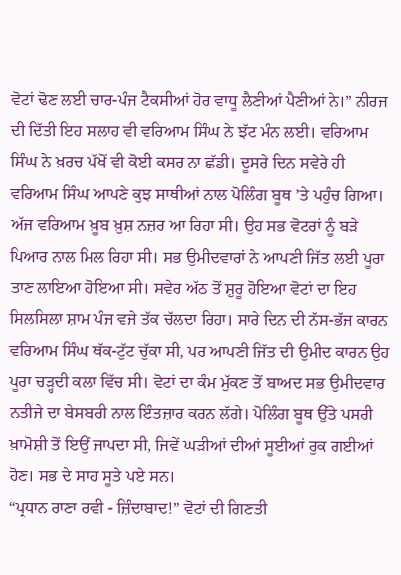ਵੋਟਾਂ ਢੋਣ ਲਈ ਚਾਰ-ਪੰਜ ਟੈਕਸੀਆਂ ਹੋਰ ਵਾਧੂ ਲੈਣੀਆਂ ਪੈਣੀਆਂ ਨੇ।” ਨੀਰਜ ਦੀ ਦਿੱਤੀ ਇਹ ਸਲਾਹ ਵੀ ਵਰਿਆਮ ਸਿੰਘ ਨੇ ਝੱਟ ਮੰਨ ਲਈ। ਵਰਿਆਮ ਸਿੰਘ ਨੇ ਖ਼ਰਚ ਪੱਖੋਂ ਵੀ ਕੋਈ ਕਸਰ ਨਾ ਛੱਡੀ। ਦੂਸਰੇ ਦਿਨ ਸਵੇਰੇ ਹੀ ਵਰਿਆਮ ਸਿੰਘ ਆਪਣੇ ਕੁਝ ਸਾਥੀਆਂ ਨਾਲ ਪੋਲਿੰਗ ਬੂਥ ’ਤੇ ਪਹੁੰਚ ਗਿਆ। ਅੱਜ ਵਰਿਆਮ ਖ਼ੂਬ ਖ਼ੁਸ਼ ਨਜ਼ਰ ਆ ਰਿਹਾ ਸੀ। ਉਹ ਸਭ ਵੋਟਰਾਂ ਨੂੰ ਬੜੇ ਪਿਆਰ ਨਾਲ ਮਿਲ ਰਿਹਾ ਸੀ। ਸਭ ਉਮੀਦਵਾਰਾਂ ਨੇ ਆਪਣੀ ਜਿੱਤ ਲਈ ਪੂਰਾ ਤਾਣ ਲਾਇਆ ਹੋਇਆ ਸੀ। ਸਵੇਰ ਅੱਠ ਤੋਂ ਸ਼ੁਰੂ ਹੋਇਆ ਵੋਟਾਂ ਦਾ ਇਹ ਸਿਲਸਿਲਾ ਸ਼ਾਮ ਪੰਜ ਵਜੇ ਤੱਕ ਚੱਲਦਾ ਰਿਹਾ। ਸਾਰੇ ਦਿਨ ਦੀ ਨੱਸ-ਭੱਜ ਕਾਰਨ ਵਰਿਆਮ ਸਿੰਘ ਥੱਕ-ਟੁੱਟ ਚੁੱਕਾ ਸੀ, ਪਰ ਆਪਣੀ ਜਿੱਤ ਦੀ ਉਮੀਦ ਕਾਰਨ ਉਹ ਪੂਰਾ ਚੜ੍ਹਦੀ ਕਲਾ ਵਿੱਚ ਸੀ। ਵੋਟਾਂ ਦਾ ਕੰਮ ਮੁੱਕਣ ਤੋਂ ਬਾਅਦ ਸਭ ਉਮੀਦਵਾਰ ਨਤੀਜੇ ਦਾ ਬੇਸਬਰੀ ਨਾਲ ਇੰਤਜ਼ਾਰ ਕਰਨ ਲੱਗੇ। ਪੋਲਿੰਗ ਬੂਥ ਉੱਤੇ ਪਸਰੀ ਖ਼ਾਮੋਸ਼ੀ ਤੋਂ ਇਉਂ ਜਾਪਦਾ ਸੀ, ਜਿਵੇਂ ਘੜੀਆਂ ਦੀਆਂ ਸੂਈਆਂ ਰੁਕ ਗਈਆਂ ਹੋਣ। ਸਭ ਦੇ ਸਾਹ ਸੂਤੇ ਪਏ ਸਨ।
“ਪ੍ਰਧਾਨ ਰਾਣਾ ਰਵੀ - ਜ਼ਿੰਦਾਬਾਦ!” ਵੋਟਾਂ ਦੀ ਗਿਣਤੀ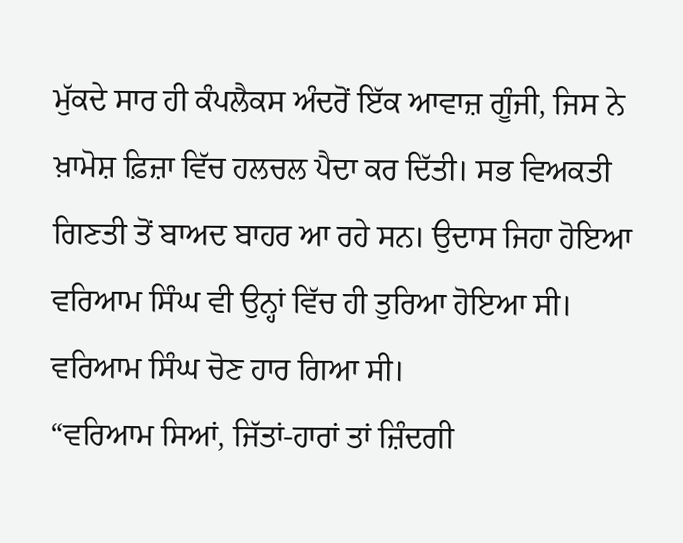ਮੁੱਕਦੇ ਸਾਰ ਹੀ ਕੰਪਲੈਕਸ ਅੰਦਰੋਂ ਇੱਕ ਆਵਾਜ਼ ਗੂੰਜੀ, ਜਿਸ ਨੇ ਖ਼ਾਮੋਸ਼ ਫ਼ਿਜ਼ਾ ਵਿੱਚ ਹਲਚਲ ਪੈਦਾ ਕਰ ਦਿੱਤੀ। ਸਭ ਵਿਅਕਤੀ ਗਿਣਤੀ ਤੋਂ ਬਾਅਦ ਬਾਹਰ ਆ ਰਹੇ ਸਨ। ਉਦਾਸ ਜਿਹਾ ਹੋਇਆ ਵਰਿਆਮ ਸਿੰਘ ਵੀ ਉਨ੍ਹਾਂ ਵਿੱਚ ਹੀ ਤੁਰਿਆ ਹੋਇਆ ਸੀ। ਵਰਿਆਮ ਸਿੰਘ ਚੋਣ ਹਾਰ ਗਿਆ ਸੀ।
“ਵਰਿਆਮ ਸਿਆਂ, ਜਿੱਤਾਂ-ਹਾਰਾਂ ਤਾਂ ਜ਼ਿੰਦਗੀ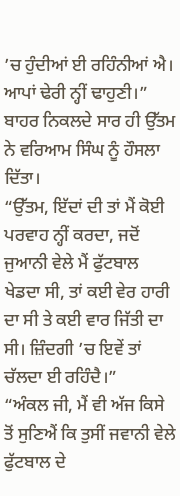’ਚ ਹੁੰਦੀਆਂ ਈ ਰਹਿੰਨੀਆਂ ਐ। ਆਪਾਂ ਢੇਰੀ ਨ੍ਹੀਂ ਢਾਹੁਣੀ।” ਬਾਹਰ ਨਿਕਲਦੇ ਸਾਰ ਹੀ ਉੱਤਮ ਨੇ ਵਰਿਆਮ ਸਿੰਘ ਨੂੰ ਹੌਸਲਾ ਦਿੱਤਾ।
“ਉੱਤਮ, ਇੱਦਾਂ ਦੀ ਤਾਂ ਮੈਂ ਕੋਈ ਪਰਵਾਹ ਨ੍ਹੀਂ ਕਰਦਾ, ਜਦੋਂ ਜੁਆਨੀ ਵੇਲੇ ਮੈਂ ਫੁੱਟਬਾਲ ਖੇਡਦਾ ਸੀ, ਤਾਂ ਕਈ ਵੇਰ ਹਾਰੀ ਦਾ ਸੀ ਤੇ ਕਈ ਵਾਰ ਜਿੱਤੀ ਦਾ ਸੀ। ਜ਼ਿੰਦਗੀ ’ਚ ਇਵੇਂ ਤਾਂ ਚੱਲਦਾ ਈ ਰਹਿੰਦੈ।”
“ਅੰਕਲ ਜੀ, ਮੈਂ ਵੀ ਅੱਜ ਕਿਸੇ ਤੋਂ ਸੁਣਿਐਂ ਕਿ ਤੁਸੀਂ ਜਵਾਨੀ ਵੇਲੇ ਫੁੱਟਬਾਲ ਦੇ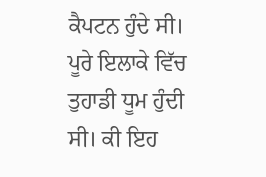ਕੈਪਟਨ ਹੁੰਦੇ ਸੀ। ਪੂਰੇ ਇਲਾਕੇ ਵਿੱਚ ਤੁਹਾਡੀ ਧੂਮ ਹੁੰਦੀ ਸੀ। ਕੀ ਇਹ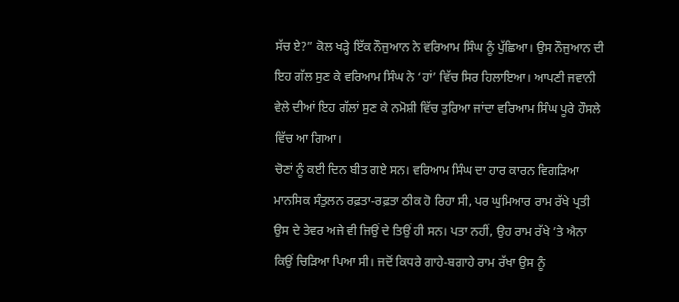ਸੱਚ ਏ?” ਕੋਲ ਖੜ੍ਹੇ ਇੱਕ ਨੌਜੁਆਨ ਨੇ ਵਰਿਆਮ ਸਿੰਘ ਨੂੰ ਪੁੱਛਿਆ। ਉਸ ਨੌਜੁਆਨ ਦੀ ਇਹ ਗੱਲ ਸੁਣ ਕੇ ਵਰਿਆਮ ਸਿੰਘ ਨੇ ‘ਹਾਂ’ ਵਿੱਚ ਸਿਰ ਹਿਲਾਇਆ। ਆਪਣੀ ਜਵਾਨੀ ਵੇਲੇ ਦੀਆਂ ਇਹ ਗੱਲਾਂ ਸੁਣ ਕੇ ਨਮੋਸ਼ੀ ਵਿੱਚ ਤੁਰਿਆ ਜਾਂਦਾ ਵਰਿਆਮ ਸਿੰਘ ਪੂਰੇ ਹੌਸਲੇ ਵਿੱਚ ਆ ਗਿਆ।
ਚੋਣਾਂ ਨੂੰ ਕਈ ਦਿਨ ਬੀਤ ਗਏ ਸਨ। ਵਰਿਆਮ ਸਿੰਘ ਦਾ ਹਾਰ ਕਾਰਨ ਵਿਗੜਿਆ ਮਾਨਸਿਕ ਸੰਤੁਲਨ ਰਫ਼ਤਾ-ਰਫ਼ਤਾ ਠੀਕ ਹੋ ਰਿਹਾ ਸੀ, ਪਰ ਘੁਮਿਆਰ ਰਾਮ ਰੱਖੇ ਪ੍ਰਤੀ ਉਸ ਦੇ ਤੇਵਰ ਅਜੇ ਵੀ ਜਿਉਂ ਦੇ ਤਿਉਂ ਹੀ ਸਨ। ਪਤਾ ਨਹੀਂ, ਉਹ ਰਾਮ ਰੱਖੇ ’ਤੇ ਐਨਾ ਕਿਉਂ ਚਿੜਿਆ ਪਿਆ ਸੀ। ਜਦੋਂ ਕਿਧਰੇ ਗਾਹੇ-ਬਗਾਹੇ ਰਾਮ ਰੱਖਾ ਉਸ ਨੂੰ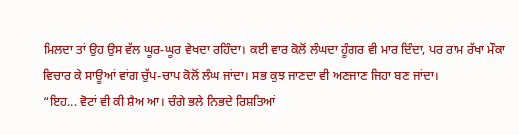ਮਿਲਦਾ ਤਾਂ ਉਹ ਉਸ ਵੱਲ ਘੂਰ-ਘੂਰ ਵੇਖਦਾ ਰਹਿੰਦਾ। ਕਈ ਵਾਰ ਕੋਲੋਂ ਲੰਘਦਾ ਹੂੰਗਰ ਵੀ ਮਾਰ ਦਿੰਦਾ, ਪਰ ਰਾਮ ਰੱਖਾ ਮੌਕਾ ਵਿਚਾਰ ਕੇ ਸਾਊਆਂ ਵਾਂਗ ਚੁੱਪ-ਚਾਪ ਕੋਲੋਂ ਲੰਘ ਜਾਂਦਾ। ਸਭ ਕੁਝ ਜਾਣਦਾ ਵੀ ਅਣਜਾਣ ਜਿਹਾ ਬਣ ਜਾਂਦਾ।
“ਇਹ... ਵੋਟਾਂ ਵੀ ਕੀ ਸ਼ੈਅ ਆ। ਚੰਗੇ ਭਲੇ ਨਿਭਦੇ ਰਿਸ਼ਤਿਆਂ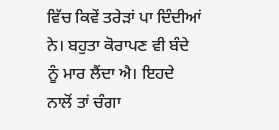ਵਿੱਚ ਕਿਵੇਂ ਤਰੇੜਾਂ ਪਾ ਦਿੰਦੀਆਂ ਨੇ। ਬਹੁਤਾ ਕੋਰਾਪਣ ਵੀ ਬੰਦੇ ਨੂੰ ਮਾਰ ਲੈਂਦਾ ਐ। ਇਹਦੇ ਨਾਲੋਂ ਤਾਂ ਚੰਗਾ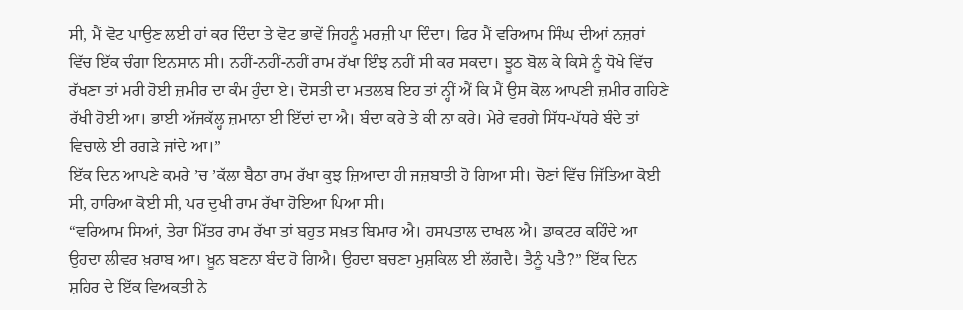ਸੀ, ਮੈਂ ਵੋਟ ਪਾਉਣ ਲਈ ਹਾਂ ਕਰ ਦਿੰਦਾ ਤੇ ਵੋਟ ਭਾਵੇਂ ਜਿਹਨੂੰ ਮਰਜ਼ੀ ਪਾ ਦਿੰਦਾ। ਫਿਰ ਮੈਂ ਵਰਿਆਮ ਸਿੰਘ ਦੀਆਂ ਨਜ਼ਰਾਂ ਵਿੱਚ ਇੱਕ ਚੰਗਾ ਇਨਸਾਨ ਸੀ। ਨਹੀਂ-ਨਹੀਂ-ਨਹੀਂ ਰਾਮ ਰੱਖਾ ਇੰਝ ਨਹੀਂ ਸੀ ਕਰ ਸਕਦਾ। ਝੂਠ ਬੋਲ ਕੇ ਕਿਸੇ ਨੂੰ ਧੋਖੇ ਵਿੱਚ ਰੱਖਣਾ ਤਾਂ ਮਰੀ ਹੋਈ ਜ਼ਮੀਰ ਦਾ ਕੰਮ ਹੁੰਦਾ ਏ। ਦੋਸਤੀ ਦਾ ਮਤਲਬ ਇਹ ਤਾਂ ਨ੍ਹੀਂ ਐਂ ਕਿ ਮੈਂ ਉਸ ਕੋਲ ਆਪਣੀ ਜ਼ਮੀਰ ਗਹਿਣੇ ਰੱਖੀ ਹੋਈ ਆ। ਭਾਈ ਅੱਜਕੱਲ੍ਹ ਜ਼ਮਾਨਾ ਈ ਇੱਦਾਂ ਦਾ ਐ। ਬੰਦਾ ਕਰੇ ਤੇ ਕੀ ਨਾ ਕਰੇ। ਮੇਰੇ ਵਰਗੇ ਸਿੱਧ-ਪੱਧਰੇ ਬੰਦੇ ਤਾਂ ਵਿਚਾਲੇ ਈ ਰਗੜੇ ਜਾਂਦੇ ਆ।”
ਇੱਕ ਦਿਨ ਆਪਣੇ ਕਮਰੇ ’ਚ ’ਕੱਲਾ ਬੈਠਾ ਰਾਮ ਰੱਖਾ ਕੁਝ ਜ਼ਿਆਦਾ ਹੀ ਜਜ਼ਬਾਤੀ ਹੋ ਗਿਆ ਸੀ। ਚੋਣਾਂ ਵਿੱਚ ਜਿੱਤਿਆ ਕੋਈ ਸੀ, ਹਾਰਿਆ ਕੋਈ ਸੀ, ਪਰ ਦੁਖੀ ਰਾਮ ਰੱਖਾ ਹੋਇਆ ਪਿਆ ਸੀ।
“ਵਰਿਆਮ ਸਿਆਂ, ਤੇਰਾ ਮਿੱਤਰ ਰਾਮ ਰੱਖਾ ਤਾਂ ਬਹੁਤ ਸਖ਼ਤ ਬਿਮਾਰ ਐ। ਹਸਪਤਾਲ ਦਾਖਲ ਐ। ਡਾਕਟਰ ਕਹਿੰਦੇ ਆ ਉਹਦਾ ਲੀਵਰ ਖ਼ਰਾਬ ਆ। ਖ਼ੂਨ ਬਣਨਾ ਬੰਦ ਹੋ ਗਿਐ। ਉਹਦਾ ਬਚਣਾ ਮੁਸ਼ਕਿਲ ਈ ਲੱਗਦੈ। ਤੈਨੂੰ ਪਤੈ?” ਇੱਕ ਦਿਨ ਸ਼ਹਿਰ ਦੇ ਇੱਕ ਵਿਅਕਤੀ ਨੇ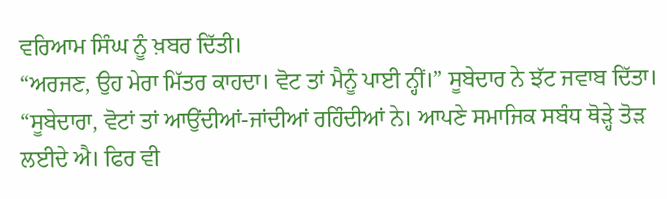ਵਰਿਆਮ ਸਿੰਘ ਨੂੰ ਖ਼ਬਰ ਦਿੱਤੀ।
“ਅਰਜਣ, ਉਹ ਮੇਰਾ ਮਿੱਤਰ ਕਾਹਦਾ। ਵੋਟ ਤਾਂ ਮੈਨੂੰ ਪਾਈ ਨ੍ਹੀਂ।” ਸੂਬੇਦਾਰ ਨੇ ਝੱਟ ਜਵਾਬ ਦਿੱਤਾ।
“ਸੂਬੇਦਾਰਾ, ਵੋਟਾਂ ਤਾਂ ਆਉਂਦੀਆਂ-ਜਾਂਦੀਆਂ ਰਹਿੰਦੀਆਂ ਨੇ। ਆਪਣੇ ਸਮਾਜਿਕ ਸਬੰਧ ਥੋੜ੍ਹੇ ਤੋੜ ਲਈਦੇ ਐ। ਫਿਰ ਵੀ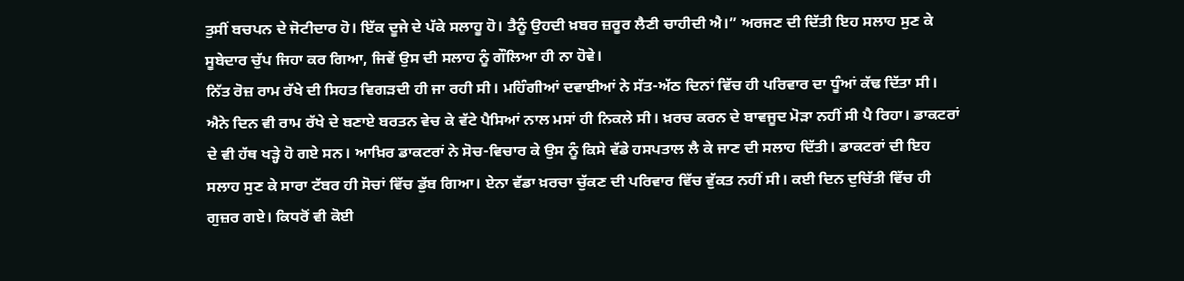ਤੁਸੀਂ ਬਚਪਨ ਦੇ ਜੋਟੀਦਾਰ ਹੋ। ਇੱਕ ਦੂਜੇ ਦੇ ਪੱਕੇ ਸਲਾਹੂ ਹੋ। ਤੈਨੂੰ ਉਹਦੀ ਖ਼ਬਰ ਜ਼ਰੂਰ ਲੈਣੀ ਚਾਹੀਦੀ ਐ।” ਅਰਜਣ ਦੀ ਦਿੱਤੀ ਇਹ ਸਲਾਹ ਸੁਣ ਕੇ ਸੂਬੇਦਾਰ ਚੁੱਪ ਜਿਹਾ ਕਰ ਗਿਆ, ਜਿਵੇਂ ਉਸ ਦੀ ਸਲਾਹ ਨੂੰ ਗੌਲਿਆ ਹੀ ਨਾ ਹੋਵੇ।
ਨਿੱਤ ਰੋਜ਼ ਰਾਮ ਰੱਖੇ ਦੀ ਸਿਹਤ ਵਿਗੜਦੀ ਹੀ ਜਾ ਰਹੀ ਸੀ। ਮਹਿੰਗੀਆਂ ਦਵਾਈਆਂ ਨੇ ਸੱਤ-ਅੱਠ ਦਿਨਾਂ ਵਿੱਚ ਹੀ ਪਰਿਵਾਰ ਦਾ ਧੂੰਆਂ ਕੱਢ ਦਿੱਤਾ ਸੀ। ਐਨੇ ਦਿਨ ਵੀ ਰਾਮ ਰੱਖੇ ਦੇ ਬਣਾਏ ਬਰਤਨ ਵੇਚ ਕੇ ਵੱਟੇ ਪੈਸਿਆਂ ਨਾਲ ਮਸਾਂ ਹੀ ਨਿਕਲੇ ਸੀ। ਖ਼ਰਚ ਕਰਨ ਦੇ ਬਾਵਜੂਦ ਮੋੜਾ ਨਹੀਂ ਸੀ ਪੈ ਰਿਹਾ। ਡਾਕਟਰਾਂ ਦੇ ਵੀ ਹੱਥ ਖੜ੍ਹੇ ਹੋ ਗਏ ਸਨ। ਆਖ਼ਿਰ ਡਾਕਟਰਾਂ ਨੇ ਸੋਚ-ਵਿਚਾਰ ਕੇ ਉਸ ਨੂੰ ਕਿਸੇ ਵੱਡੇ ਹਸਪਤਾਲ ਲੈ ਕੇ ਜਾਣ ਦੀ ਸਲਾਹ ਦਿੱਤੀ। ਡਾਕਟਰਾਂ ਦੀ ਇਹ ਸਲਾਹ ਸੁਣ ਕੇ ਸਾਰਾ ਟੱਬਰ ਹੀ ਸੋਚਾਂ ਵਿੱਚ ਡੁੱਬ ਗਿਆ। ਏਨਾ ਵੱਡਾ ਖ਼ਰਚਾ ਚੁੱਕਣ ਦੀ ਪਰਿਵਾਰ ਵਿੱਚ ਵੁੱਕਤ ਨਹੀਂ ਸੀ। ਕਈ ਦਿਨ ਦੁਚਿੱਤੀ ਵਿੱਚ ਹੀ ਗੁਜ਼ਰ ਗਏ। ਕਿਧਰੋਂ ਵੀ ਕੋਈ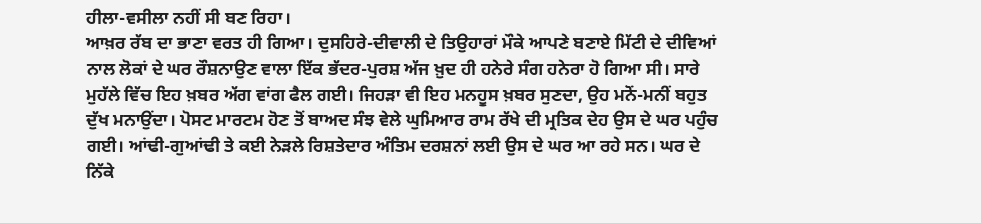ਹੀਲਾ-ਵਸੀਲਾ ਨਹੀਂ ਸੀ ਬਣ ਰਿਹਾ।
ਆਖ਼ਰ ਰੱਬ ਦਾ ਭਾਣਾ ਵਰਤ ਹੀ ਗਿਆ। ਦੁਸਹਿਰੇ-ਦੀਵਾਲੀ ਦੇ ਤਿਉਹਾਰਾਂ ਮੌਕੇ ਆਪਣੇ ਬਣਾਏ ਮਿੱਟੀ ਦੇ ਦੀਵਿਆਂ ਨਾਲ ਲੋਕਾਂ ਦੇ ਘਰ ਰੌਸ਼ਨਾਉਣ ਵਾਲਾ ਇੱਕ ਭੱਦਰ-ਪੁਰਸ਼ ਅੱਜ ਖ਼ੁਦ ਹੀ ਹਨੇਰੇ ਸੰਗ ਹਨੇਰਾ ਹੋ ਗਿਆ ਸੀ। ਸਾਰੇ ਮੁਹੱਲੇ ਵਿੱਚ ਇਹ ਖ਼ਬਰ ਅੱਗ ਵਾਂਗ ਫੈਲ ਗਈ। ਜਿਹੜਾ ਵੀ ਇਹ ਮਨਹੂਸ ਖ਼ਬਰ ਸੁਣਦਾ, ਉਹ ਮਨੋਂ-ਮਨੀਂ ਬਹੁਤ ਦੁੱਖ ਮਨਾਉਂਦਾ। ਪੋਸਟ ਮਾਰਟਮ ਹੋਣ ਤੋਂ ਬਾਅਦ ਸੰਝ ਵੇਲੇ ਘੁਮਿਆਰ ਰਾਮ ਰੱਖੇ ਦੀ ਮ੍ਰਤਿਕ ਦੇਹ ਉਸ ਦੇ ਘਰ ਪਹੁੰਚ ਗਈ। ਆਂਢੀ-ਗੁਆਂਢੀ ਤੇ ਕਈ ਨੇੜਲੇ ਰਿਸ਼ਤੇਦਾਰ ਅੰਤਿਮ ਦਰਸ਼ਨਾਂ ਲਈ ਉਸ ਦੇ ਘਰ ਆ ਰਹੇ ਸਨ। ਘਰ ਦੇ ਨਿੱਕੇ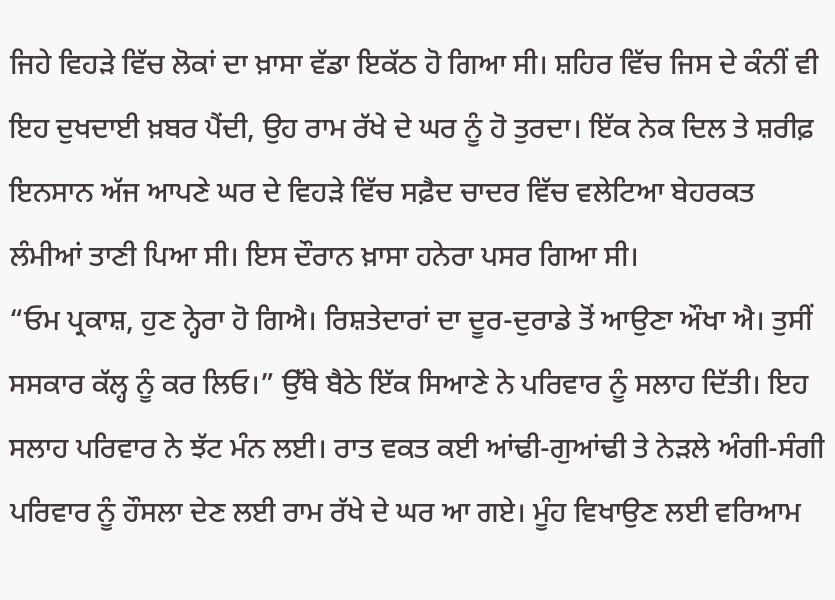ਜਿਹੇ ਵਿਹੜੇ ਵਿੱਚ ਲੋਕਾਂ ਦਾ ਖ਼ਾਸਾ ਵੱਡਾ ਇਕੱਠ ਹੋ ਗਿਆ ਸੀ। ਸ਼ਹਿਰ ਵਿੱਚ ਜਿਸ ਦੇ ਕੰਨੀਂ ਵੀ ਇਹ ਦੁਖਦਾਈ ਖ਼ਬਰ ਪੈਂਦੀ, ਉਹ ਰਾਮ ਰੱਖੇ ਦੇ ਘਰ ਨੂੰ ਹੋ ਤੁਰਦਾ। ਇੱਕ ਨੇਕ ਦਿਲ ਤੇ ਸ਼ਰੀਫ਼ ਇਨਸਾਨ ਅੱਜ ਆਪਣੇ ਘਰ ਦੇ ਵਿਹੜੇ ਵਿੱਚ ਸਫ਼ੈਦ ਚਾਦਰ ਵਿੱਚ ਵਲੇਟਿਆ ਬੇਹਰਕਤ ਲੰਮੀਆਂ ਤਾਣੀ ਪਿਆ ਸੀ। ਇਸ ਦੌਰਾਨ ਖ਼ਾਸਾ ਹਨੇਰਾ ਪਸਰ ਗਿਆ ਸੀ।
“ਓਮ ਪ੍ਰਕਾਸ਼, ਹੁਣ ਨ੍ਹੇਰਾ ਹੋ ਗਿਐ। ਰਿਸ਼ਤੇਦਾਰਾਂ ਦਾ ਦੂਰ-ਦੁਰਾਡੇ ਤੋਂ ਆਉਣਾ ਔਖਾ ਐ। ਤੁਸੀਂ ਸਸਕਾਰ ਕੱਲ੍ਹ ਨੂੰ ਕਰ ਲਿਓ।” ਉੱਥੇ ਬੈਠੇ ਇੱਕ ਸਿਆਣੇ ਨੇ ਪਰਿਵਾਰ ਨੂੰ ਸਲਾਹ ਦਿੱਤੀ। ਇਹ ਸਲਾਹ ਪਰਿਵਾਰ ਨੇ ਝੱਟ ਮੰਨ ਲਈ। ਰਾਤ ਵਕਤ ਕਈ ਆਂਢੀ-ਗੁਆਂਢੀ ਤੇ ਨੇੜਲੇ ਅੰਗੀ-ਸੰਗੀ ਪਰਿਵਾਰ ਨੂੰ ਹੌਸਲਾ ਦੇਣ ਲਈ ਰਾਮ ਰੱਖੇ ਦੇ ਘਰ ਆ ਗਏ। ਮੂੰਹ ਵਿਖਾਉਣ ਲਈ ਵਰਿਆਮ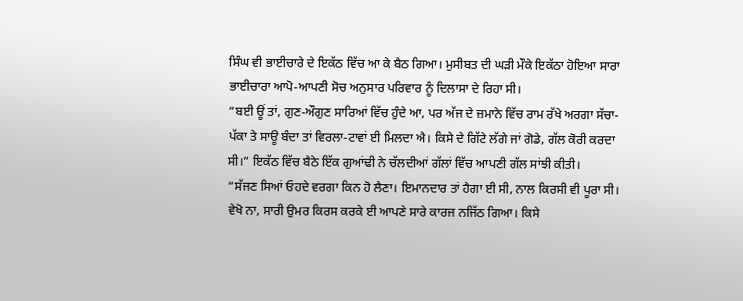ਸਿੰਘ ਵੀ ਭਾਈਚਾਰੇ ਦੇ ਇਕੱਠ ਵਿੱਚ ਆ ਕੇ ਬੈਠ ਗਿਆ। ਮੁਸੀਬਤ ਦੀ ਘੜੀ ਮੌਕੇ ਇਕੱਠਾ ਹੋਇਆ ਸਾਰਾ ਭਾਈਚਾਰਾ ਆਪੋ-ਆਪਣੀ ਸੋਚ ਅਨੁਸਾਰ ਪਰਿਵਾਰ ਨੂੰ ਦਿਲਾਸਾ ਦੇ ਰਿਹਾ ਸੀ।
“ਬਈ ਊਂ ਤਾਂ, ਗੁਣ-ਔਗੁਣ ਸਾਰਿਆਂ ਵਿੱਚ ਹੁੰਦੇ ਆ, ਪਰ ਅੱਜ ਦੇ ਜ਼ਮਾਨੇ ਵਿੱਚ ਰਾਮ ਰੱਖੇ ਅਰਗਾ ਸੱਚਾ-ਪੱਕਾ ਤੇ ਸਾਊ ਬੰਦਾ ਤਾਂ ਵਿਰਲਾ-ਟਾਵਾਂ ਈ ਮਿਲਦਾ ਐ। ਕਿਸੇ ਦੇ ਗਿੱਟੇ ਲੱਗੇ ਜਾਂ ਗੋਡੇ, ਗੱਲ ਕੋਰੀ ਕਰਦਾ ਸੀ।” ਇਕੱਠ ਵਿੱਚ ਬੈਠੇ ਇੱਕ ਗੁਆਂਢੀ ਨੇ ਚੱਲਦੀਆਂ ਗੱਲਾਂ ਵਿੱਚ ਆਪਣੀ ਗੱਲ ਸਾਂਝੀ ਕੀਤੀ।
“ਸੱਜਣ ਸਿਆਂ ਓਹਦੇ ਵਰਗਾ ਕਿਨ ਹੋ ਲੈਣਾ। ਇਮਾਨਦਾਰ ਤਾਂ ਹੈਗਾ ਈ ਸੀ, ਨਾਲ ਕਿਰਸੀ ਵੀ ਪੂਰਾ ਸੀ। ਵੇਖੋ ਨਾ, ਸਾਰੀ ਉਮਰ ਕਿਰਸ ਕਰਕੇ ਈ ਆਪਣੇ ਸਾਰੇ ਕਾਰਜ ਨਜਿੱਠ ਗਿਆ। ਕਿਸੇ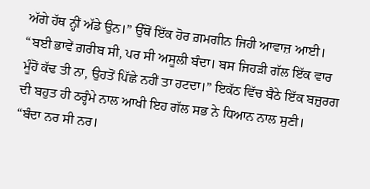ਅੱਗੇ ਹੱਥ ਨ੍ਹੀਂ ਅੱਡੇ ਉਨ।” ਉੱਥੋਂ ਇੱਕ ਹੋਰ ਗ਼ਮਗੀਨ ਜਿਹੀ ਆਵਾਜ਼ ਆਈ।
“ਬਈ ਭਾਵੇਂ ਗ਼ਰੀਬ ਸੀ, ਪਰ ਸੀ ਅਸੂਲੀ ਬੰਦਾ। ਬਸ ਜਿਹੜੀ ਗੱਲ ਇੱਕ ਵਾਰ ਮੂੰਹੋਂ ਕੱਢ ਤੀ ਨਾ, ਉਹਤੋਂ ਪਿੱਛੇ ਨਹੀਂ ਤਾ ਹਟਦਾ।” ਇਕੱਠ ਵਿੱਚ ਬੈਠੇ ਇੱਕ ਬਜ਼ੁਰਗ ਦੀ ਬਹੁਤ ਹੀ ਠਰ੍ਹੰਮੇ ਨਾਲ ਆਖੀ ਇਹ ਗੱਲ ਸਭ ਨੇ ਧਿਆਨ ਨਾਲ ਸੁਣੀ।
“ਬੰਦਾ ਨਰ ਸੀ ਨਰ।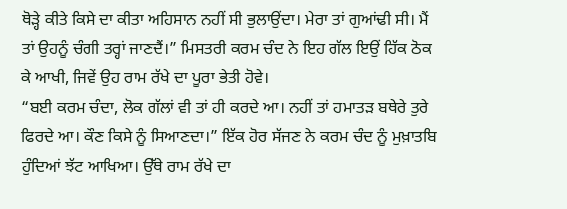ਥੋੜ੍ਹੇ ਕੀਤੇ ਕਿਸੇ ਦਾ ਕੀਤਾ ਅਹਿਸਾਨ ਨਹੀਂ ਸੀ ਭੁਲਾਉਂਦਾ। ਮੇਰਾ ਤਾਂ ਗੁਆਂਢੀ ਸੀ। ਮੈਂ ਤਾਂ ਉਹਨੂੰ ਚੰਗੀ ਤਰ੍ਹਾਂ ਜਾਣਦੈਂ।” ਮਿਸਤਰੀ ਕਰਮ ਚੰਦ ਨੇ ਇਹ ਗੱਲ ਇਉਂ ਹਿੱਕ ਠੋਕ ਕੇ ਆਖੀ, ਜਿਵੇਂ ਉਹ ਰਾਮ ਰੱਖੇ ਦਾ ਪੂਰਾ ਭੇਤੀ ਹੋਵੇ।
“ਬਈ ਕਰਮ ਚੰਦਾ, ਲੋਕ ਗੱਲਾਂ ਵੀ ਤਾਂ ਹੀ ਕਰਦੇ ਆ। ਨਹੀਂ ਤਾਂ ਹਮਾਤੜ ਬਥੇਰੇ ਤੁਰੇ ਫਿਰਦੇ ਆ। ਕੌਣ ਕਿਸੇ ਨੂੰ ਸਿਆਣਦਾ।” ਇੱਕ ਹੋਰ ਸੱਜਣ ਨੇ ਕਰਮ ਚੰਦ ਨੂੰ ਮੁਖ਼ਾਤਬਿ ਹੁੰਦਿਆਂ ਝੱਟ ਆਖਿਆ। ਉੱਥੇ ਰਾਮ ਰੱਖੇ ਦਾ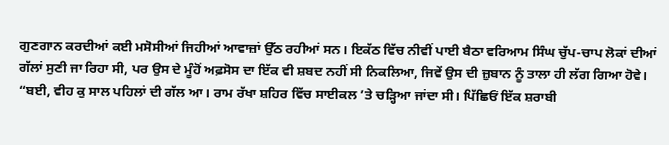ਗੁਣਗਾਨ ਕਰਦੀਆਂ ਕਈ ਮਸੋਸੀਆਂ ਜਿਹੀਆਂ ਆਵਾਜ਼ਾਂ ਉੱਠ ਰਹੀਆਂ ਸਨ। ਇਕੱਠ ਵਿੱਚ ਨੀਵੀਂ ਪਾਈ ਬੈਠਾ ਵਰਿਆਮ ਸਿੰਘ ਚੁੱਪ-ਚਾਪ ਲੋਕਾਂ ਦੀਆਂ ਗੱਲਾਂ ਸੁਣੀ ਜਾ ਰਿਹਾ ਸੀ, ਪਰ ਉਸ ਦੇ ਮੂੰਹੋਂ ਅਫ਼ਸੋਸ ਦਾ ਇੱਕ ਵੀ ਸ਼ਬਦ ਨਹੀਂ ਸੀ ਨਿਕਲਿਆ, ਜਿਵੇਂ ਉਸ ਦੀ ਜ਼ੁਬਾਨ ਨੂੰ ਤਾਲਾ ਹੀ ਲੱਗ ਗਿਆ ਹੋਵੇ।
“ਬਈ, ਵੀਹ ਕੁ ਸਾਲ ਪਹਿਲਾਂ ਦੀ ਗੱਲ ਆ। ਰਾਮ ਰੱਖਾ ਸ਼ਹਿਰ ਵਿੱਚ ਸਾਈਕਲ ’ਤੇ ਚੜ੍ਹਿਆ ਜਾਂਦਾ ਸੀ। ਪਿੱਛਿਓਂ ਇੱਕ ਸ਼ਰਾਬੀ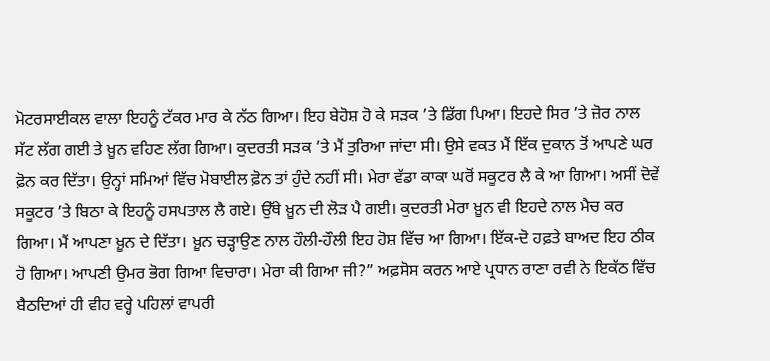ਮੋਟਰਸਾਈਕਲ ਵਾਲਾ ਇਹਨੂੰ ਟੱਕਰ ਮਾਰ ਕੇ ਨੱਠ ਗਿਆ। ਇਹ ਬੇਹੋਸ਼ ਹੋ ਕੇ ਸੜਕ ’ਤੇ ਡਿੱਗ ਪਿਆ। ਇਹਦੇ ਸਿਰ ’ਤੇ ਜ਼ੋਰ ਨਾਲ ਸੱਟ ਲੱਗ ਗਈ ਤੇ ਖ਼ੂਨ ਵਹਿਣ ਲੱਗ ਗਿਆ। ਕੁਦਰਤੀ ਸੜਕ ’ਤੇ ਮੈਂ ਤੁਰਿਆ ਜਾਂਦਾ ਸੀ। ਉਸੇ ਵਕਤ ਮੈਂ ਇੱਕ ਦੁਕਾਨ ਤੋਂ ਆਪਣੇ ਘਰ ਫ਼ੋਨ ਕਰ ਦਿੱਤਾ। ਉਨ੍ਹਾਂ ਸਮਿਆਂ ਵਿੱਚ ਮੋਬਾਈਲ ਫ਼ੋਨ ਤਾਂ ਹੁੰਦੇ ਨਹੀਂ ਸੀ। ਮੇਰਾ ਵੱਡਾ ਕਾਕਾ ਘਰੋਂ ਸਕੂਟਰ ਲੈ ਕੇ ਆ ਗਿਆ। ਅਸੀਂ ਦੋਵੇਂ ਸਕੂਟਰ ’ਤੇ ਬਿਠਾ ਕੇ ਇਹਨੂੰ ਹਸਪਤਾਲ ਲੈ ਗਏ। ਉੱਥੇ ਖ਼ੂਨ ਦੀ ਲੋੜ ਪੈ ਗਈ। ਕੁਦਰਤੀ ਮੇਰਾ ਖ਼ੂਨ ਵੀ ਇਹਦੇ ਨਾਲ ਮੈਚ ਕਰ ਗਿਆ। ਮੈਂ ਆਪਣਾ ਖ਼ੂਨ ਦੇ ਦਿੱਤਾ। ਖ਼ੂਨ ਚੜ੍ਹਾਉਣ ਨਾਲ ਹੌਲੀ-ਹੌਲੀ ਇਹ ਹੋਸ਼ ਵਿੱਚ ਆ ਗਿਆ। ਇੱਕ-ਦੋ ਹਫ਼ਤੇ ਬਾਅਦ ਇਹ ਠੀਕ ਹੋ ਗਿਆ। ਆਪਣੀ ਉਮਰ ਭੋਗ ਗਿਆ ਵਿਚਾਰਾ। ਮੇਰਾ ਕੀ ਗਿਆ ਜੀ?” ਅਫ਼ਸੋਸ ਕਰਨ ਆਏ ਪ੍ਰਧਾਨ ਰਾਣਾ ਰਵੀ ਨੇ ਇਕੱਠ ਵਿੱਚ ਬੈਠਦਿਆਂ ਹੀ ਵੀਹ ਵਰ੍ਹੇ ਪਹਿਲਾਂ ਵਾਪਰੀ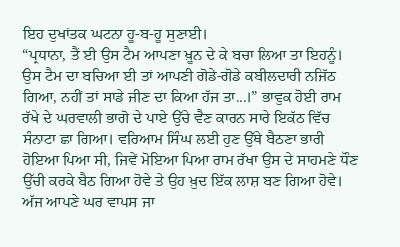ਇਹ ਦੁਖਾਂਤਕ ਘਟਨਾ ਹੂ-ਬ-ਹੂ ਸੁਣਾਈ।
“ਪ੍ਰਧਾਨਾ, ਤੈਂ ਈ ਉਸ ਟੈਮ ਆਪਣਾ ਖ਼ੂਨ ਦੇ ਕੇ ਬਚਾ ਲਿਆ ਤਾ ਇਹਨੂੰ। ਉਸ ਟੈਮ ਦਾ ਬਚਿਆ ਈ ਤਾਂ ਆਪਣੀ ਗੋਡੇ-ਗੋਡੇ ਕਬੀਲਦਾਰੀ ਨਜਿੱਠ ਗਿਆ, ਨਹੀਂ ਤਾਂ ਸਾਡੇ ਜੀਣ ਦਾ ਕਿਆ ਹੱਜ ਤਾ...।” ਭਾਵੁਕ ਹੋਈ ਰਾਮ ਰੱਖੇ ਦੇ ਘਰਵਾਲੀ ਭਾਗੋ ਦੇ ਪਾਏ ਉੱਚੇ ਵੈਣ ਕਾਰਨ ਸਾਰੇ ਇਕੱਠ ਵਿੱਚ ਸੰਨਾਟਾ ਛਾ ਗਿਆ। ਵਰਿਆਮ ਸਿੰਘ ਲਈ ਹੁਣ ਉੱਥੇ ਬੈਠਣਾ ਭਾਰੀ ਹੋਇਆ ਪਿਆ ਸੀ, ਜਿਵੇਂ ਮੋਇਆ ਪਿਆ ਰਾਮ ਰੱਖਾ ਉਸ ਦੇ ਸਾਹਮਣੇ ਧੌਣ ਉੱਚੀ ਕਰਕੇ ਬੈਠ ਗਿਆ ਹੋਵੇ ਤੇ ਉਹ ਖ਼ੁਦ ਇੱਕ ਲਾਸ਼ ਬਣ ਗਿਆ ਹੋਵੇ।
ਅੱਜ ਆਪਣੇ ਘਰ ਵਾਪਸ ਜਾ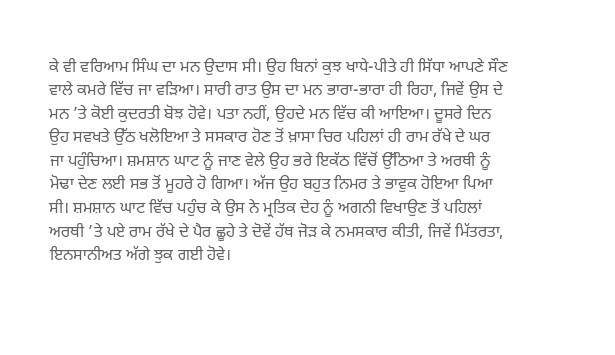ਕੇ ਵੀ ਵਰਿਆਮ ਸਿੰਘ ਦਾ ਮਨ ਉਦਾਸ ਸੀ। ਉਹ ਬਿਨਾਂ ਕੁਝ ਖਾਧੇ-ਪੀਤੇ ਹੀ ਸਿੱਧਾ ਆਪਣੇ ਸੌਣ ਵਾਲੇ ਕਮਰੇ ਵਿੱਚ ਜਾ ਵੜਿਆ। ਸਾਰੀ ਰਾਤ ਉਸ ਦਾ ਮਨ ਭਾਰਾ-ਭਾਰਾ ਹੀ ਰਿਹਾ, ਜਿਵੇਂ ਉਸ ਦੇ ਮਨ ’ਤੇ ਕੋਈ ਕੁਦਰਤੀ ਬੋਝ ਹੋਵੇ। ਪਤਾ ਨਹੀਂ, ਉਹਦੇ ਮਨ ਵਿੱਚ ਕੀ ਆਇਆ। ਦੂਸਰੇ ਦਿਨ ਉਹ ਸਵਖਤੇ ਉੱਠ ਖਲੋਇਆ ਤੇ ਸਸਕਾਰ ਹੋਣ ਤੋਂ ਖ਼ਾਸਾ ਚਿਰ ਪਹਿਲਾਂ ਹੀ ਰਾਮ ਰੱਖੇ ਦੇ ਘਰ ਜਾ ਪਹੁੰਚਿਆ। ਸ਼ਮਸ਼ਾਨ ਘਾਟ ਨੂੰ ਜਾਣ ਵੇਲੇ ਉਹ ਭਰੇ ਇਕੱਠ ਵਿੱਚੋਂ ਉੱਠਿਆ ਤੇ ਅਰਥੀ ਨੂੰ ਮੋਢਾ ਦੇਣ ਲਈ ਸਭ ਤੋਂ ਮੂਹਰੇ ਹੋ ਗਿਆ। ਅੱਜ ਉਹ ਬਹੁਤ ਨਿਮਰ ਤੇ ਭਾਵੁਕ ਹੋਇਆ ਪਿਆ ਸੀ। ਸ਼ਮਸ਼ਾਨ ਘਾਟ ਵਿੱਚ ਪਹੁੰਚ ਕੇ ਉਸ ਨੇ ਮ੍ਰਤਿਕ ਦੇਹ ਨੂੰ ਅਗਨੀ ਵਿਖਾਉਣ ਤੋਂ ਪਹਿਲਾਂ ਅਰਥੀ ’ਤੇ ਪਏ ਰਾਮ ਰੱਖੇ ਦੇ ਪੈਰ ਛੂਹੇ ਤੇ ਦੋਵੇਂ ਹੱਥ ਜੋੜ ਕੇ ਨਮਸਕਾਰ ਕੀਤੀ, ਜਿਵੇਂ ਮਿੱਤਰਤਾ, ਇਨਸਾਨੀਅਤ ਅੱਗੇ ਝੁਕ ਗਈ ਹੋਵੇ।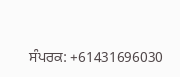ਸੰਪਰਕ: +61431696030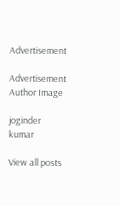Advertisement

Advertisement
Author Image

joginder kumar

View all posts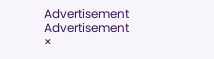Advertisement
Advertisement
×